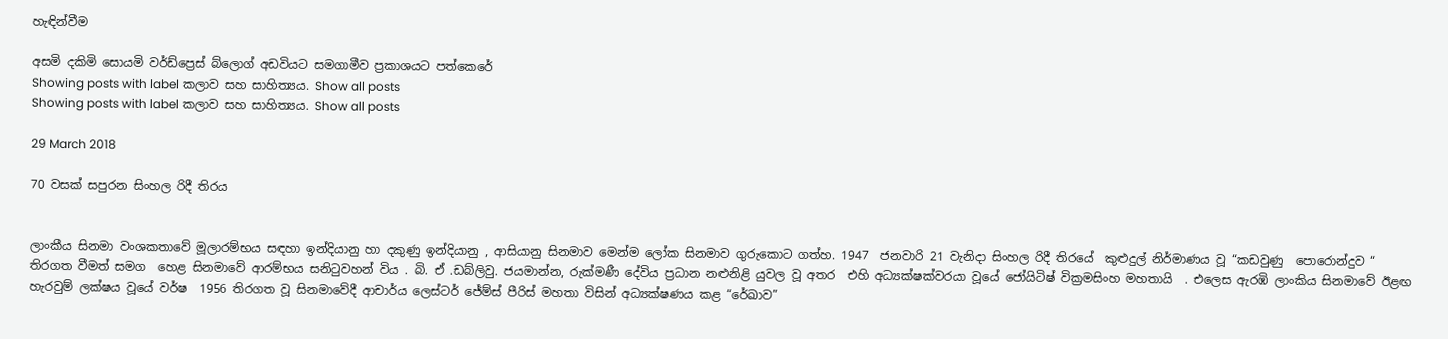හැඳින්වීම

අසමි දකිමි සොයමි වර්ඩ්ප්‍රෙස් බ්ලොග් අඩවියට සමගාමීව ප්‍රකාශයට පත්කෙරේ
Showing posts with label කලාව සහ සාහිත්‍යය. Show all posts
Showing posts with label කලාව සහ සාහිත්‍යය. Show all posts

29 March 2018

70 වසක් සපුරන සිංහල රිදී තිරය


ලාංකීය සිනමා වංශකතාවේ මූලාරම්භය සඳහා ඉන්දියානු හා දකුණු ඉන්දියානු , ආසියානු සිනමාව මෙන්ම ලෝක සිනමාව ගුරුකොට ගත්හ. 1947  ජනවාරි 21 වැනිදා සිංහල රිදී තිරයේ  කුළුදුල් නිර්මාණය වූ “කඩවුණු  පොරොන්දුව “   තිරගත වීමත් සමග  හෙළ සිනමාවේ ආරම්භය සනිටුවහන් විය . බි. ඒ .ඩබ්ලිවු. ජයමාන්න, රුක්මණී දේවිය ප්‍රධාන නළුනිළි යුවල වූ අතර  එහි අධ්‍යක්ෂක්වරයා වූයේ ජෝයිටිෂ් වික්‍රමසිංහ මහතායි  . එලෙස ඇරඹි ලාංකිය සිනමාවේ ඊළඟ හැරවුම් ලක්ෂය වූයේ වර්ෂ  1956 තිරගත වූ සිනමාවේදී ආචාර්ය ලෙස්ටර් ජේම්ස් පීරිස් මහතා විසින් අධ්‍යක්ෂණය කළ “රේඛාව”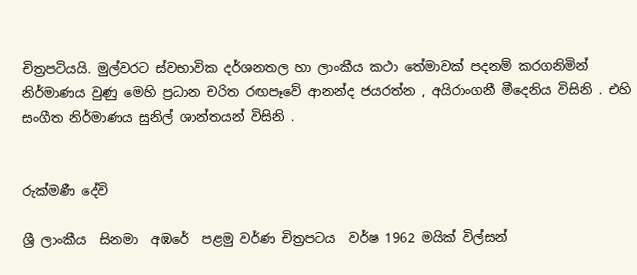චිත්‍රපටියයි. මුල්වරට ස්වභාවික දර්ශනතල හා ලාංකීය කථා තේමාවක් පදනම් කරගනිමින් නිර්මාණය වුණු මෙහි ප්‍රධාන චරිත රඟපෑවේ ආනන්ද ජයරත්න , අයිරාංගනී මීදෙනිය විසිනි . එහි සංගීත නිර්මාණය සුනිල් ශාන්තයන් විසිනි .


රුක්මණී දේවි

ශ්‍රී ලාංකීය  සිනමා  අඹරේ  පළමු වර්ණ චිත්‍රපටය  වර්ෂ 1962 මයික් විල්සන්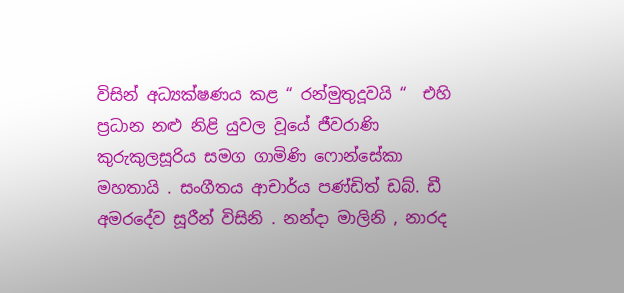විසින් අධ්‍යක්ෂණය කළ “ රන්මුතුදූවයි “  එහි ප්‍රධාන නළු නිළි යුවල වූයේ ජීවරාණි කුරුකුලසූරිය සමග ගාමිණි ෆොන්සේකා මහතායි . සංගීතය ආචාර්ය පණ්ඩිත් ඩබ්. ඩී අමරදේව සූරීන් විසිනි . නන්දා මාලිනි , නාරද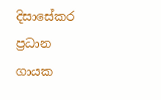දිසාසේකර  ප්‍රධාන ගායක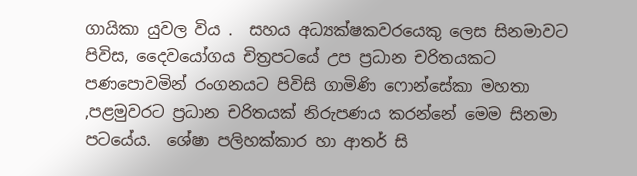ගායිකා යුවල විය .  සහය අධ්‍යක්ෂකවරයෙකු ලෙස සිනමාවට පිවිස, දෛවයෝගය චිත්‍රපටයේ උප ප්‍රධාන චරිතයකට පණපොවමින් රංගනයට පිවිසි ගාමිණි ෆොන්සේකා මහතා ,පළමුවරට ප්‍රධාන චරිතයක් නිරුපණය කරන්නේ මෙම සිනමා පටයේය.  ශේෂා පලිහක්කාර හා ආතර් සි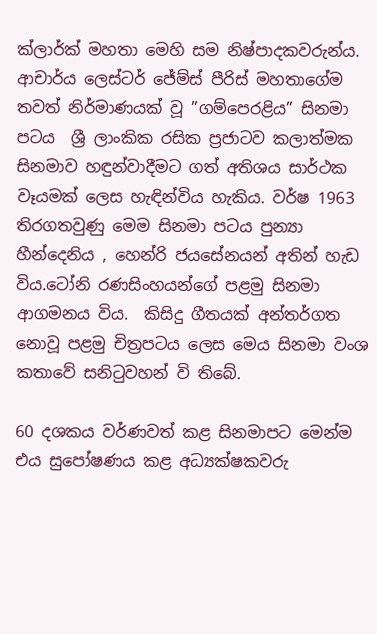ක්ලාර්ක් මහතා මෙහි සම නිෂ්පාදකවරුන්ය. ආචාර්ය ලෙස්ටර් ජේම්ස් පීරිස් මහතාගේම තවත් නිර්මාණයක් වූ ”ගම්පෙරළිය” සිනමා පටය  ශ්‍රී ලාංකික රසික ප්‍රජාටව කලාත්මක සිනමාව හඳුන්වාදීමට ගත් අතිශය සාර්ථක වෑයමක් ලෙස හැඳින්විය හැකිය. වර්ෂ 1963 තිරගතවුණු මෙම සිනමා පටය පුන්‍යා හීන්දෙනිය , හෙන්රි ජයසේනයන් අතින් හැඩ විය.ටෝනි රණසිංහයන්ගේ පළමු සිනමා ආගමනය විය.  කිසිදු ගීතයක් අන්තර්ගත නොවූ පළමු චිත්‍රපටය ලෙස මෙය සිනමා වංශ කතාවේ සනිටුවහන් වි තිබේ.

60 දශකය වර්ණවත් කළ සිනමාපට මෙන්ම එය සුපෝෂණය කළ අධ්‍යක්ෂකවරු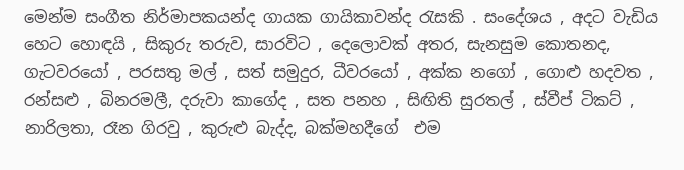මෙන්ම සංගීත නිර්මාපකයන්ද ගායක ගායිකාවන්ද රැසකි . සංදේශය , අදට වැඩිය හෙට හොඳයි , සිකුරු තරුව, සාරවිට , දෙලොවක් අතර, සැනසුම කොතනද,  ගැටවරයෝ , පරසතු මල් , සත් සමුදුර, ධීවරයෝ , අක්ක නගෝ , ගොළු හදවත , රන්සළු , බිනරමලී, දරුවා කාගේද , සත පනහ , සිඟිති සුරතල් , ස්වීප් ටිකට් , නාරිලතා, රෑන ගිරවු , කුරුළු බැද්ද, බක්මහදීගේ  එම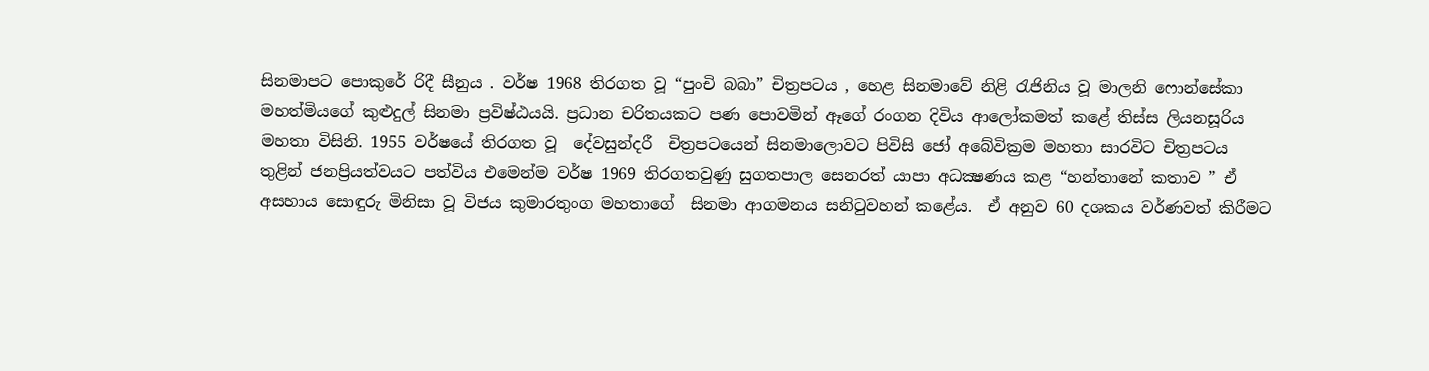සිනමාපට පොකුරේ රිදී සීනුය . වර්ෂ 1968 තිරගත වූ “පුංචි බබා” චිත්‍රපටය , හෙළ සිනමාවේ නිළි රැජිනිය වූ මාලනි ෆොන්සේකා මහත්මියගේ කුළුදුල් සිනමා ප්‍රවිෂ්ඨයයි. ප්‍රධාන චරිතයකට පණ පොවමින් ඈගේ රංගන දිවිය ආලෝකමත් කළේ තිස්ස ලියනසූරිය මහතා විසිනි. 1955 වර්ෂයේ තිරගත වූ  දේවසුන්දරී  චිත්‍රපටයෙන් සිනමාලොවට පිවිසි ජෝ අබේවික්‍රම මහතා සාරවිට චිත්‍රපටය තුළින් ජනප්‍රියත්වයට පත්විය එමෙන්ම වර්ෂ 1969 තිරගතවුණු සුගතපාල සෙනරත් යාපා අධක්‍ෂණය කළ “හන්තානේ කතාව ” ඒ අසහාය සොඳුරු මිනිසා වූ විජය කුමාරතුංග මහතාගේ  සිනමා ආගමනය සනිටුවහන් කළේය.  ඒ අනුව 60 දශකය වර්ණවත් කිරීමට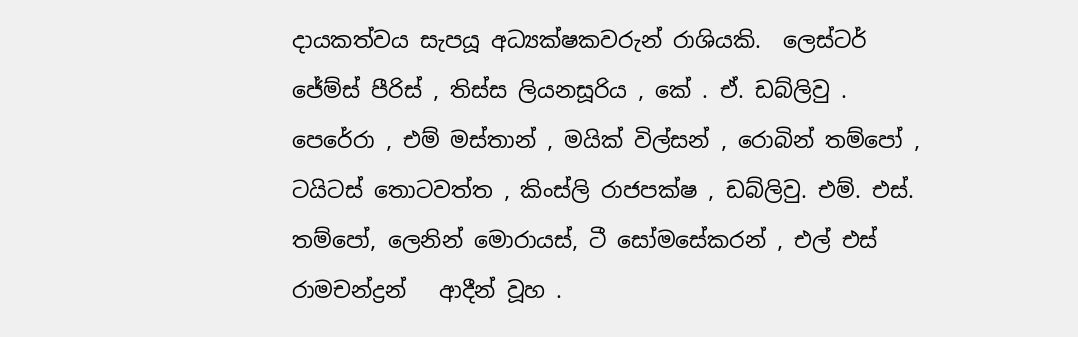දායකත්වය සැපයූ අධ්‍යක්ෂකවරුන් රාශියකි.  ලෙස්ටර් ජේම්ස් පීරිස් , තිස්ස ලියනසූරිය , කේ . ඒ. ඩබ්ලිවු . පෙරේරා , එම් මස්තාන් , මයික් විල්සන් , රොබින් තම්පෝ , ටයිටස් තොටවත්ත , කිංස්ලි රාජපක්ෂ , ඩබ්ලිවු. එම්. එස්. තම්පෝ, ලෙනින් මොරායස්, ටී සෝමසේකරන් , එල් එස් රාමචන්ද්‍රන්   ආදීන් වූහ .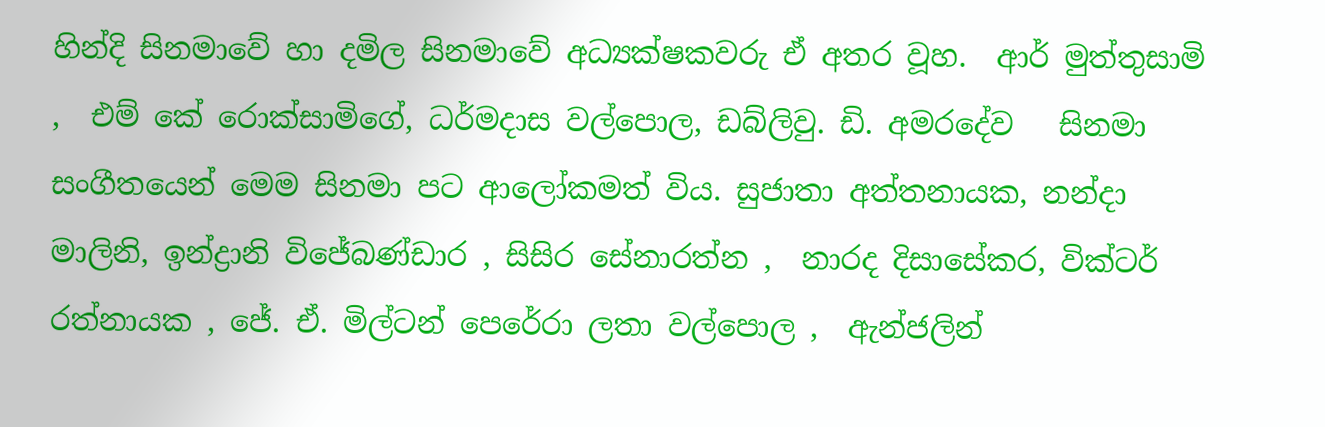හින්දි සිනමාවේ හා දමිල සිනමාවේ අධ්‍යක්ෂකවරු ඒ අතර වූහ.  ආර් මුත්තුසාමි ,  එම් කේ රොක්සාමිගේ, ධර්මදාස වල්පොල, ඩබ්ලිවු. ඩි. අමරදේව   සිනමා සංගීතයෙන් මෙම සිනමා පට ආලෝකමත් විය. සුජාතා අත්තනායක, නන්දා මාලිනි, ඉන්ද්‍රානි විජේබණ්ඩාර , සිසිර සේනාරත්න ,  නාරද දිසාසේකර, වික්ටර් රත්නායක , ජේ. ඒ. මිල්ටන් පෙරේරා ලතා වල්පොල ,  ඇන්ජලින්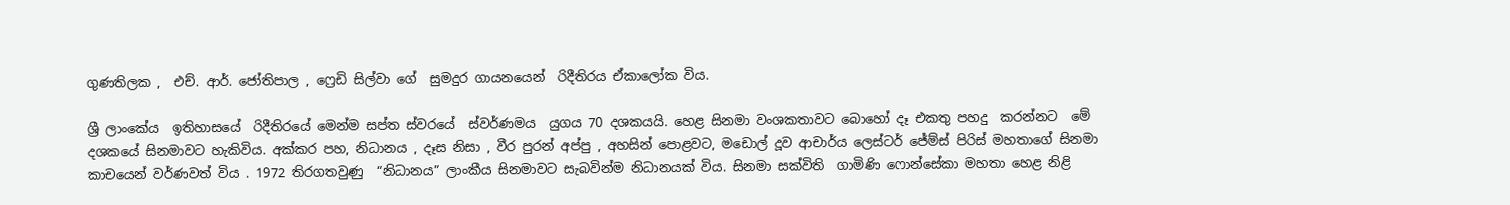ගුණතිලක ,  එච්. ආර්. ජෝතිපාල , ෆ්‍රෙඩි සිල්වා ගේ  සුමදුර ගායනයෙන්  රිදීතිරය ඒකාලෝක විය.

ශ්‍රී ලාංකේය  ඉතිහාසයේ  රිදීතිරයේ මෙන්ම සප්ත ස්වරයේ  ස්වර්ණමය  යුගය 70 දශකයයි. හෙළ සිනමා වංශකතාවට බොහෝ දෑ එකතු පහදු  කරන්නට  මේ දශකයේ සිනමාවට හැකිවිය. අක්කර පහ, නිධානය , දෑස නිසා , වීර පුරන් අප්පු , අහසින් පොළවට, මඩොල් දූව ආචාර්ය ලෙස්ටර් ජේම්ස් පිරිස් මහතාගේ සිනමා කාචයෙන් වර්ණවත් විය . 1972 තිරගතවුණු  “නිධානය” ලාංකීය සිනමාවට සැබවින්ම නිධානයක් විය. සිනමා සක්විති  ගාමිණි ෆොන්සේකා මහතා හෙළ නිළි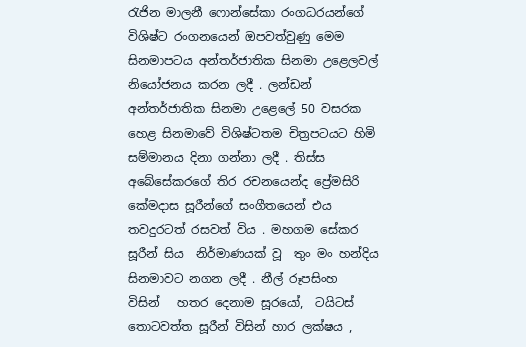රැජින මාලනී ෆොන්සේකා රංගධරයන්ගේ විශිෂ්ට රංගනයෙන් ඔපවත්වුණු මෙම සිනමාපටය අන්තර්ජාතික සිනමා උළෙලවල් නියෝජනය කරන ලදී . ලන්ඩන් අන්තර්ජාතික සිනමා උළෙලේ 50 වසරක හෙළ සිනමාවේ විශිෂ්ටතම චිත්‍රපටයට හිමි සම්මානය දිනා ගන්නා ලදී . තිස්ස අබේසේකරගේ තිර රචනයෙන්ද ප්‍රේමසිරි කේමදාස සූරීන්ගේ සංගීතයෙන් එය තවදුරටත් රසවත් විය . මහගම සේකර සූරීන් සිය  නිර්මාණයක් වූ  තුං මං හන්දිය සිනමාවට නගන ලදී . නීල් රූපසිංහ  විසින්   හතර දෙනාම සූරයෝ,  ටයිටස් තොටවත්ත සූරීන් විසින් හාර ලක්ෂය ,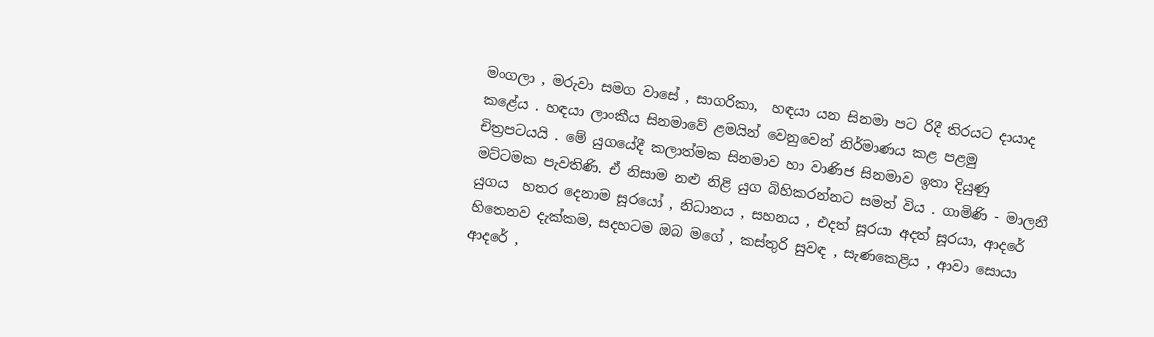මංගලා , මරුවා සමග වාසේ , සාගරිකා,  හඳයා යන සිනමා පට රිදී තිරයට දායාද කළේය . හඳයා ලාංකීය සිනමාවේ ළමයින් වෙනුවෙන් නිර්මාණය කළ පළමු  චිත්‍රපටයයි . මේ යුගයේදී කලාත්මක සිනමාව හා වාණිජ සිනමාව ඉතා දියුණු මට්ටමක පැවතිණි. ඒ නිසාම නළු නිළි යුග බිහිකරන්නට සමත් විය . ගාමිණි - මාලනී යුගය  හතර දෙනාම සූරයෝ , නිධානය , සහනය , එදත් සූරයා අදත් සූරයා, ආදරේ හිතෙනව දැක්කම, සදහටම ඔබ මගේ , කස්තුරි සුවඳ , සැණකෙළිය , ආවා සොයා ආදරේ ,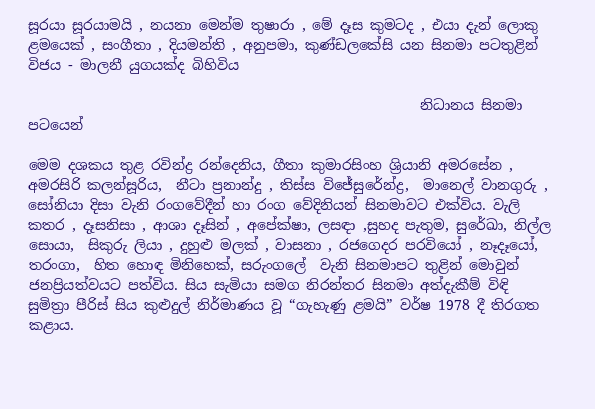සූරයා සූරයාමයි , නයනා මෙන්ම තුෂාරා , මේ දෑස කුමටද , එයා දැන් ලොකු ළමයෙක් , සංගීතා , දියමන්ති , අනුපමා, කුණ්ඩලකේසි යන සිනමා පටතුළින්  විජය - මාලනී යුගයක්ද බිහිවිය

                                                        නිධානය සිනමා පටයෙන්

මෙම දශකය තුළ රවින්ද්‍ර රන්දෙනිය, ගීතා කුමාරසිංහ ශ්‍රියානි අමරසේන , අමරසිරි කලන්සූරිය,  නීටා ප්‍රනාන්දු , තිස්ස විජේසුරේන්ද්‍ර,  මානෙල් වානගුරු , සෝනියා දිසා වැනි රංගවේදීන් හා රංග වේදිනියන් සිනමාවට එක්විය. වැලි කතර , දෑසනිසා , ආශා දෑසින් , අපේක්ෂා, ලසඳා ,සුහද පැතුම, සුරේඛා, නිල්ල සොයා,  සිකුරු ලියා , දුහුළු මලක් , වාසනා , රජගෙදර පරවියෝ , නෑදෑයෝ, තරංගා,  හිත හොඳ මිනිහෙක්, සරුංගලේ  වැනි සිනමාපට තුළින් මොවුන් ජනප්‍රියත්වයට පත්විය. සිය සැමියා සමග නිරන්තර සිනමා අත්දැකීම් විඳි සුමිත්‍රා පීරිස් සිය කුළුදුල් නිර්මාණය වූ “ගැහැණු ළමයි” වර්ෂ 1978 දී තිරගත කළාය.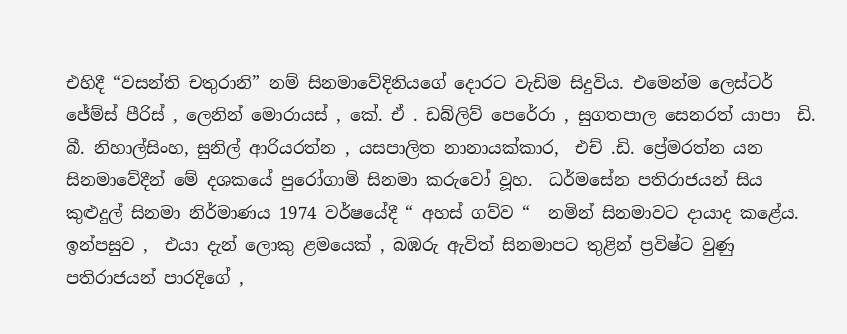එහිදී “වසන්ති චතුරානි” නම් සිනමාවේදිනියගේ දොරට වැඩිම සිදුවිය. එමෙන්ම ලෙස්ටර් ජේම්ස් පීරිස් , ලෙනින් මොරායස් , කේ. ඒ . ඩබ්ලිව් පෙරේරා , සුගතපාල සෙනරත් යාපා  ඩි. බී. නිහාල්සිංහ, සුනිල් ආරියරත්න , යසපාලිත නානායක්කාර,  එච් .ඩි. ප්‍රේමරත්න යන සිනමාවේදීන් මේ දශකයේ පුරෝගාමි සිනමා කරුවෝ වූහ.  ධර්මසේන පතිරාජයන් සිය කුළුදුල් සිනමා නිර්මාණය 1974 වර්ෂයේදී “ අහස් ගව්ව “  නමින් සිනමාවට දායාද කළේය. ඉන්පසුව ,  එයා දැන් ලොකු ළමයෙක් , බඹරු ඇවිත් සිනමාපට තුළින් ප්‍රවිෂ්ට වුණු පතිරාජයන් පාරදිගේ ,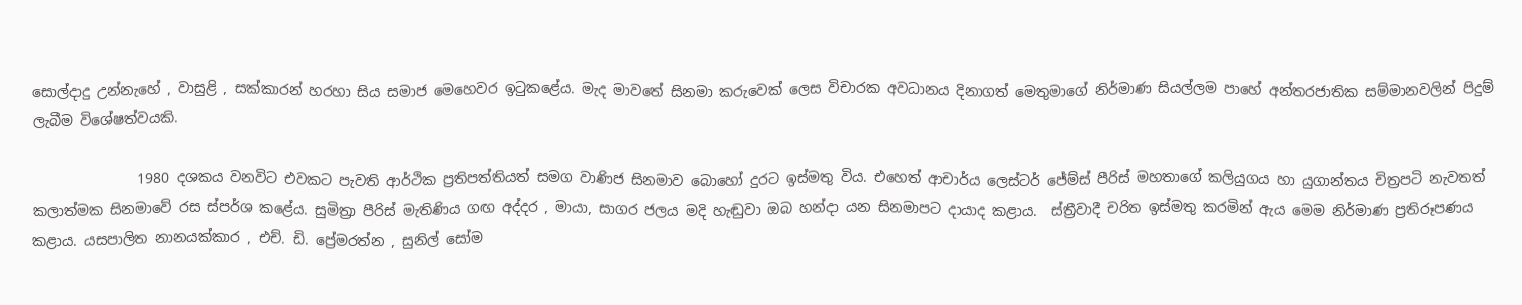සොල්දාදු උන්නැහේ , වාසුළි , සක්කාරන් හරහා සිය සමාජ මෙහෙවර ඉටුකළේය. මැද මාවතේ සිනමා කරුවෙක් ලෙස විචාරක අවධානය දිනාගත් මෙතුමාගේ නිර්මාණ සියල්ලම පාහේ අන්තරජාතික සම්මානවලින් පිදුම් ලැබීම විශේෂත්වයකි.

               1980 දශකය වනවිට එවකට පැවති ආර්ථික ප්‍රතිපත්තියත් සමග වාණිජ සිනමාව බොහෝ දුරට ඉස්මතු විය. එහෙත් ආචාර්ය ලෙස්ටර් ජේම්ස් පීරිස් මහතාගේ කලියුගය හා යුගාන්තය චිත්‍රපටි නැවතත් කලාත්මක සිනමාවේ රස ස්පර්ශ කළේය. සුමිත්‍රා පීරිස් මැතිණිය ගඟ අද්දර , මායා, සාගර ජලය මදි හැඬුවා ඔබ හන්දා යන සිනමාපට දායාද කළාය.  ස්ත්‍රීවාදී චරිත ඉස්මතු කරමින් ඇය මෙම නිර්මාණ ප්‍රතිරූපණය කළාය. යසපාලිත නානයක්කාර , එච්. ඩි. ප්‍රේමරත්න , සුනිල් සෝම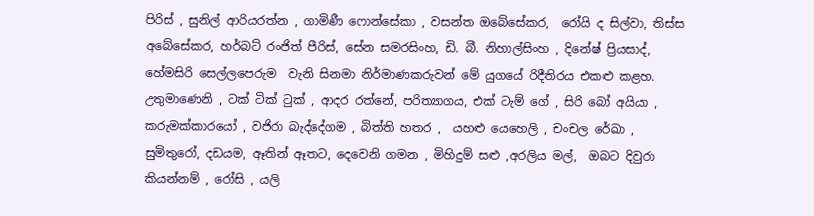පිරිස් , සුනිල් ආරියරත්න , ගාමිණී ෆොන්සේකා , වසන්ත ඔබේසේකර,  රෝයි ද සිල්වා, තිස්ස අබේසේකර, හර්බට් රංජිත් පීරිස්, සේන සමරසිංහ, ඩි. බී. නිහාල්සිංහ , දිනේෂ් ප්‍රියසාද්, හේමසිරි සෙල්ලපෙරුම  වැනි සිනමා නිර්මාණකරුවන් මේ යුගයේ රිදීතිරය එකළු කළහ. උතුමාණෙනි , ටක් ටික් ටුක් , ආදර රත්නේ, පරිත්‍යාගය, එක් ටැම් ගේ , සිරි බෝ අයියා , කරුමක්කාරයෝ , වජිරා බැද්දේගම , බිත්ති හතර ,  යහළු යෙහෙලි , චංචල රේඛා , සුමිතුරෝ, දඩයම, ඈතින් ඈතට, දෙවෙනි ගමන , මිහිදුම් සළු ,අරලිය මල්,  ඔබට දිවුරා කියන්නම් , රෝසි , යලි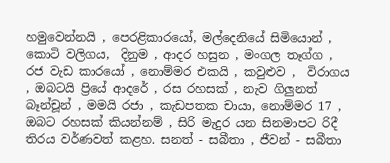හමුවෙන්නයි , පෙරළිකාරයෝ, මල්දෙනියේ සිමියොන් , කොටි වලිගය,  දිනුම , ආදර හසුන , මංගල තෑග්ග , රජ වැඩ කාරයෝ , නොම්මර එකයි , කවුළුව ,  විරාගය , ඔබටයි ප්‍රියේ ආදරේ , රස රහසක් , නැව ගිලුනත් බෑන්චූන් , මමයි රජා , කැඩපතක චායා, නොම්මර 17 , ඔබට රහසක් කියන්නම් , සිරි මැදුර යන සිනමාපට රිදී තිරය වර්ණවත් කළහ. සනත් - සබීතා , ජීවන් - සබීතා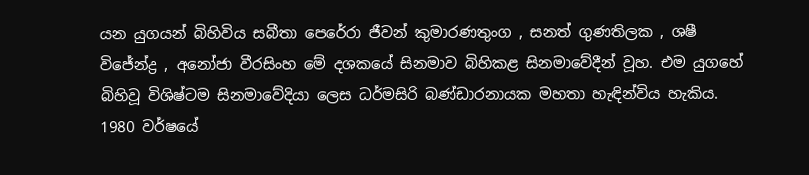යන යුගයන් බිහිවිය සබීතා පෙරේරා ජීවන් කුමාරණතුංග , සනත් ගුණතිලක , ශෂී විජේන්ද්‍ර , අනෝජා වීරසිංහ මේ දශකයේ සිනමාව බිහිකළ සිනමාවේදීන් වූහ. එම යුගහේ බිහිවූ විශිෂ්ටම සිනමාවේදියා ලෙස ධර්මසිරි බණ්ඩාරනායක මහතා හැඳින්විය හැකිය. 1980 වර්ෂයේ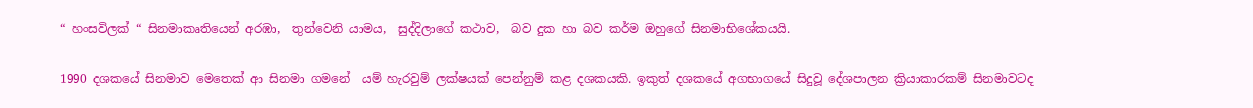“ හංසවිලක් “ සිනමාකෘතියෙන් අරඹා,  තුන්වෙනි යාමය,  සුද්දිලාගේ කථාව,  බව දුක හා බව කර්ම ඔහුගේ සිනමාභිශේකයයි.

1990 දශකයේ සිනමාව මෙතෙක් ආ සිනමා ගමනේ  යම් හැරවුම් ලක්ෂයක් පෙන්නුම් කළ දශකයකි. ඉකුත් දශකයේ අගභාගයේ සිදුවූ දේශපාලන ක්‍රියාකාරකම් සිනමාවටද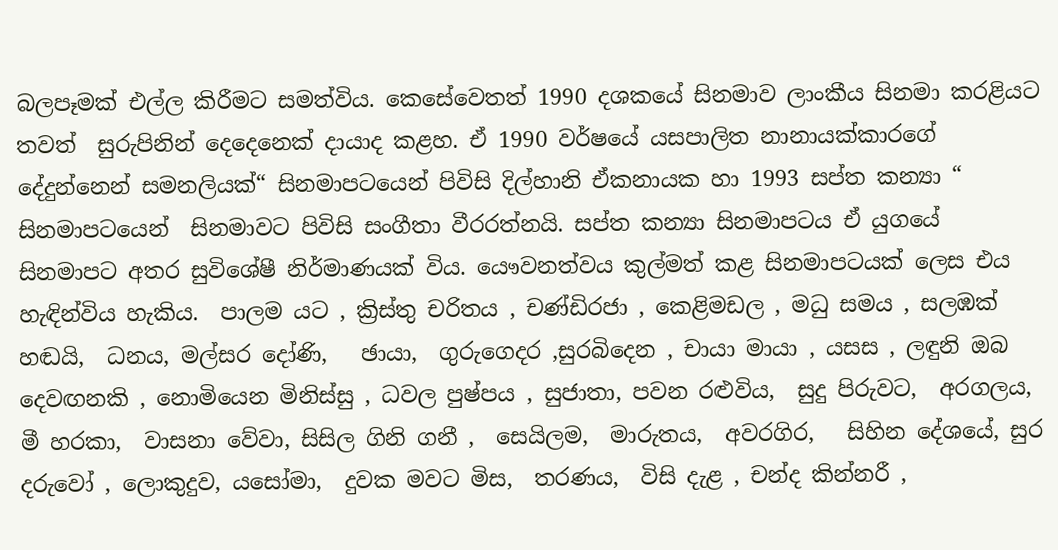බලපෑමක් එල්ල කිරීමට සමත්විය. කෙසේවෙතත් 1990 දශකයේ සිනමාව ලාංකීය සිනමා කරළියට  තවත්  සුරුපිනින් දෙදෙනෙක් දායාද කළහ. ඒ 1990 වර්ෂයේ යසපාලිත නානායක්කාරගේ දේදුන්නෙන් සමනලියක්“ සිනමාපටයෙන් පිවිසි දිල්හානි ඒකනායක හා 1993 සප්ත කන්‍යා “  සිනමාපටයෙන්  සිනමාවට පිවිසි සංගීතා වීරරත්නයි. සප්ත කන්‍යා සිනමාපටය ඒ යුගයේ සිනමාපට අතර සුවිශේෂී නිර්මාණයක් විය. යෞවනත්වය කුල්මත් කළ සිනමාපටයක් ලෙස එය හැඳින්විය හැකිය.  පාලම යට , ක්‍රිස්තු චරිතය , චණ්ඩිරජා , කෙළිමඩල , මධු සමය , සලඹක් හඬයි,  ධනය, මල්සර දෝණි,   ඡායා,  ගුරුගෙදර ,සුරබිදෙන , චායා මායා , යසස , ලඳුනි ඔබ දෙවඟනකි , නොමියෙන මිනිස්සු , ධවල පුෂ්පය , සුජාතා, පවන රළුවිය,  සුදු පිරුවට,  අරගලය,  මී හරකා,  වාසනා වේවා, සිසිල ගිනි ගනී ,  සෙයිලම,  මාරුතය,  අවරගිර,   සිහින දේශයේ, සුර දරුවෝ , ලොකුදුව, යසෝමා,  දුවක මවට මිස,  තරණය,  විසි දැළ , චන්ද කින්නරී ,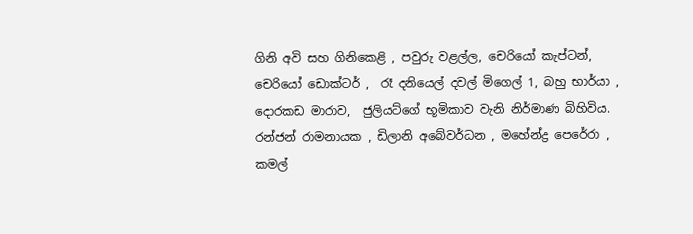ගිනි අවි සහ ගිනිකෙළි , පවුරු වළල්ල, චෙරියෝ කැප්ටන්,  චෙරියෝ ඩොක්ටර් ,  රෑ දනියෙල් දවල් මිගෙල් 1, බහු භාර්යා , දොරකඩ මාරාව,  ජුලියට්ගේ භූමිකාව වැනි නිර්මාණ බිහිවිය.  රන්ජන් රාමනායක , ඩිලානි අබේවර්ධන , මහේන්ද්‍ර පෙරේරා , කමල්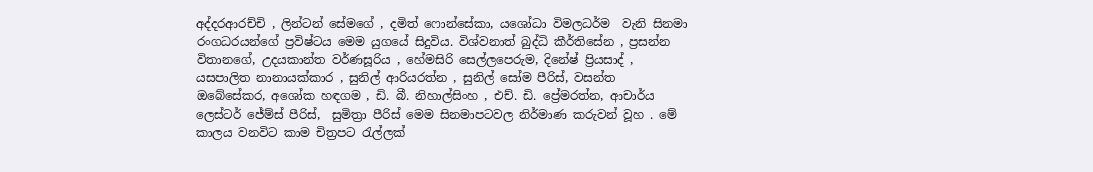අද්දරආරච්චි , ලින්ටන් සේමගේ , දමිත් ෆොන්සේකා, යශෝධා විමලධර්ම  වැනි සිනමා රංගධරයන්ගේ ප්‍රවිෂ්ටය මෙම යුගයේ සිදුවිය. විශ්වනාත් බුද්ධි කීර්තිසේන , ප්‍රසන්න විතානගේ, උදයකාන්ත වර්ණසූරිය , හේමසිරි සෙල්ලපෙරුම, දිනේෂ් ප්‍රියසාද් , යසපාලිත නානායක්කාර , සුනිල් ආරියරත්න , සුනිල් සෝම පීරිස්, වසන්ත ඔබේසේකර, අශෝක හඳගම , ඩි. බී. නිහාල්සිංහ , එච්. ඩි. ප්‍රේමරත්න, ආචාර්ය ලෙස්ටර් ජේම්ස් පීරිස්,  සුමිත්‍රා පීරිස් මෙම සිනමාපටවල නිර්මාණ කරුවන් වූහ . මේ කාලය වනවිට කාම චිත්‍රපට රැල්ලක්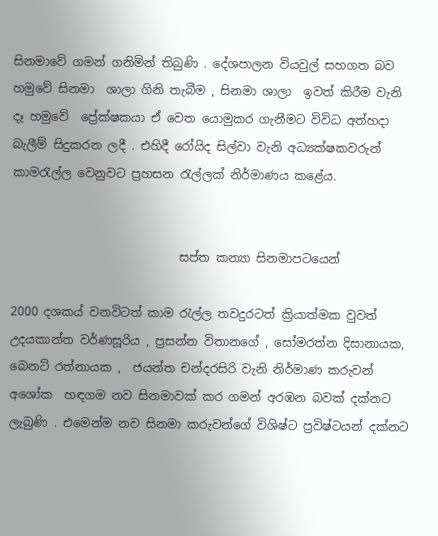සිනමාවේ ගමන් ගනිමින් තිබුණි . දේශපාලන වියවුල් සහගත බව හමුවේ සිනමා  ශාලා ගිනි තැබීම , සිනමා ශාලා  ඉවත් කිරීම වැනි දෑ හමුවේ  ප්‍රේක්ෂකයා ඒ වෙත යොමුකර ගැනීමට විවිධ අත්හදා බැලීම් සිදුකරන ලදී . එහිදී රෝයිද සිල්වා වැනි අධ්‍යක්ෂකවරුන් කාමරැල්ල වෙනුවට ප්‍රහසන රැල්ලක් නිර්මාණය කළේය.


                            සප්ත කන්‍යා සිනමාපටයෙන්

2000 දශකය් වනවිටත් කාම රැල්ල තවදුරටත් ක්‍රියාත්මක වුවත් උදයකාන්ත වර්ණසූරිය , ප්‍රසන්න විතානගේ , සෝමරත්න දිසානායක, බෙනට් රත්නායක ,  ජයන්ත චන්දරසිරි වැනි නිර්මාණ කරුවන් අශෝක  හඳගම නව සිනමාවක් කර ගමන් අරඹන බවක් දක්නට ලැබුණි . එමෙන්ම නව සිනමා කරුවන්ගේ විශිෂ්ට ප්‍රවිෂ්ටයන් දක්නට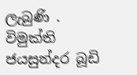ලැබුණි . විමුක්ති ජයසුන්දර බූඩි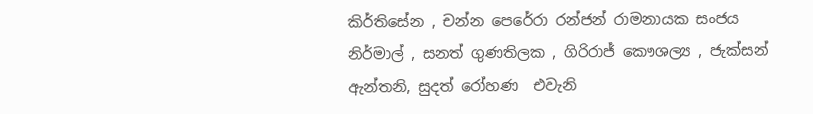කිර්තිසේන , චන්න පෙරේරා රන්ජන් රාමනායක සංජය නිර්මාල් , සනත් ගුණතිලක , ගිරිරාජ් කෞශල්‍ය , ජැක්සන් ඇන්තනි, සුදත් රෝහණ  එවැනි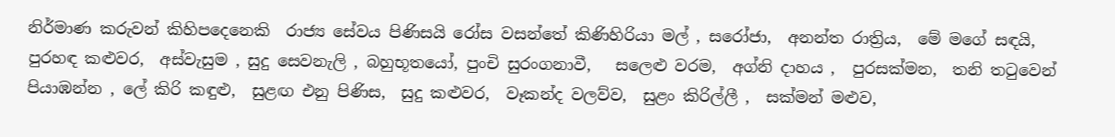නිර්මාණ කරුවන් කිහිපදෙනෙකි  රාජ්‍ය සේවය පිණිසයි රෝස වසන්තේ කිණිහිරියා මල් , සරෝජා,  අනන්ත රාත්‍රිය,  මේ මගේ සඳයි,  පුරහඳ කළුවර,  අස්වැසුම , සුදු සෙවනැලි , බහුභූතයෝ, පුංචි සුරංගනාවී,   සලෙළු වරම,  අග්නි දාහය ,  පුරසක්මන,  තනි තටුවෙන් පියාඹන්න , ලේ කිරි කඳුළු,  සුළඟ එනු පිණිස,  සුදු කළුවර,  වෑකන්ද වලව්ව,  සුළං කිරිල්ලී ,  සක්මන් මළුව,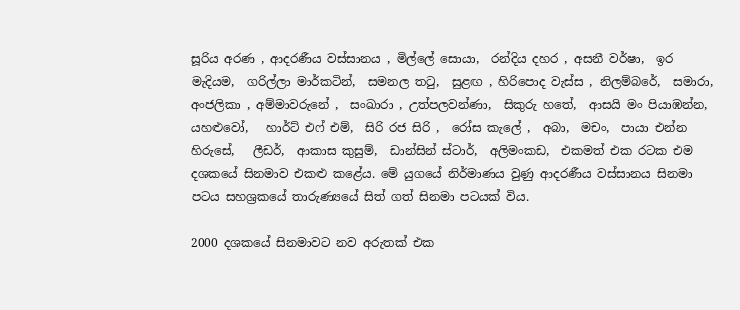සූරිය අරණ , ආදරණීය වස්සානය , මිල්ලේ සොයා,  රන්දිය දහර , අසනී වර්ෂා,  ඉර මැදියම,  ගරිල්ලා මාර්කටින්,  සමනල තටු,  සුළඟ , හිරිපොද වැස්ස , නිලම්බරේ,  සමාරා, අංජලිකා , අම්මාවරුනේ ,  සංඛාරා , උත්පලවන්ණා,  සිකුරු හතේ,  ආසයි මං පියාඹන්න,  යහළුවෝ,   හාර්ට් එෆ් එම්,  සිරි රජ සිරි ,  රෝස කැලේ ,  අබා,  මචං,  පායා එන්න හිරුසේ,   ලීඩර්,  ආකාස කුසුම්,  ඩාන්සින් ස්ටාර්,  අලිමංකඩ,  එකමත් එක රටක එම දශකයේ සිනමාව එකළු කළේය. මේ යුගයේ නිර්මාණය වුණු ආදරණීය වස්සානය සිනමා පටය සහශ්‍රකයේ තාරුණ්‍යයේ සිත් ගත් සිනමා පටයක් විය.

2000 දශකයේ සිනමාවට නව අරුතක් එක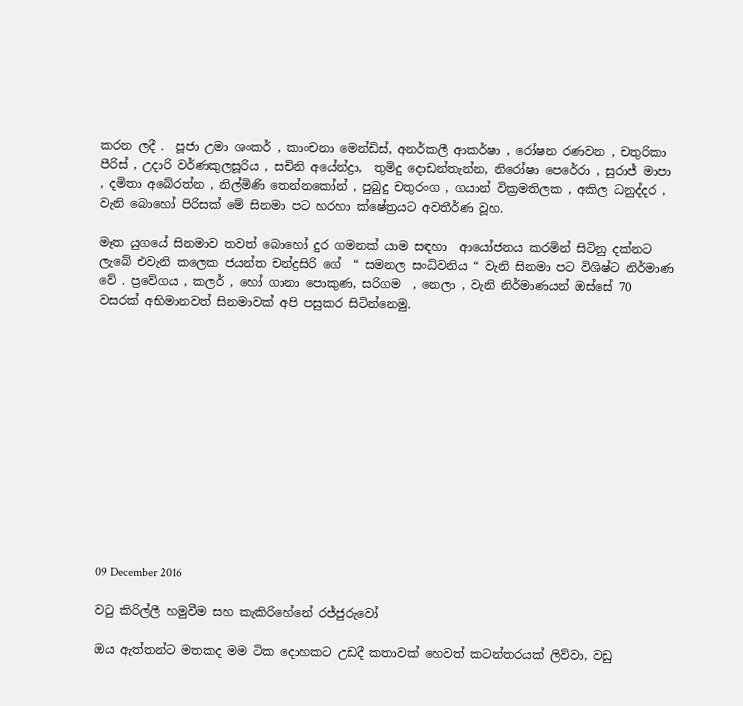කරන ලදී .  පූජා උමා ශංකර් , කාංචනා මෙන්ඩිස්, අනර්කලී ආකර්ෂා , රෝෂන රණවන , චතුරිකා පීරිස් , උදාරි වර්ණකුලසූරිය , සචිනි අයේන්ද්‍රා,  තුමිදු දොඩන්තැන්න, නිරෝෂා පෙරේරා , සුරාජ් මාපා , දමිතා අබේරත්න , නිල්මිණි තෙන්නකෝන් , පුබුදු චතුරංග , ගයාන් වික්‍රමතිලක , අකිල ධනුද්දර , වැනි බොහෝ පිරිසක් මේ සිනමා පට හරහා ක්ෂේත්‍රයට අවතීර්ණ වූහ.

මෑත යුගයේ සිනමාව තවත් බොහෝ දුර ගමනක් යාම සඳහා  ආයෝජනය කරමින් සිටිනු දක්නට ලැබේ එවැනි කලෙක ජයන්ත චන්ද්‍රසිරි ගේ  “ සමනල සංධ්‍වනිය “ වැනි සිනමා පට විශිෂ්ට නිර්මාණ වේ . ප්‍රවේගය , කලර් , හෝ ගානා පොකුණ, සරිගම  , නෙලා , වැනි නිර්මාණයන් ඔස්සේ 70 වසරක් අභිමානවත් සිනමාවක් අපි පසුකර සිටින්නෙමු.













09 December 2016

වටු කිරිල්ලී හමුවීම සහ කැකිරිහේනේ රජ්ජුරුවෝ

ඔය ඇත්තන්ට මතකද මම ටික දොහකට උඩදී කතාවක් හෙවත් කටන්තරයක් ලිව්වා, වඩු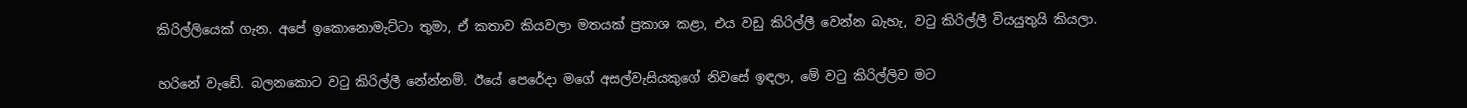කිරිල්ලියෙක් ගැන. අපේ ඉකොනොමැට්ටා තුමා, ඒ කතාව කියවලා මතයක් ප්‍රකාශ කළා, එය වඩු කිරිල්ලී වෙන්න බැහැ, වටු කිරිල්ලී වියයුතුයි කියලා.

හරිනේ වැඩේ. බලනකොට වටු කිරිල්ලී නේන්නම්. ඊයේ පෙරේදා මගේ අසල්වැසියකුගේ නිවසේ ඉඳලා, මේ වටු කිරිල්ලිව මට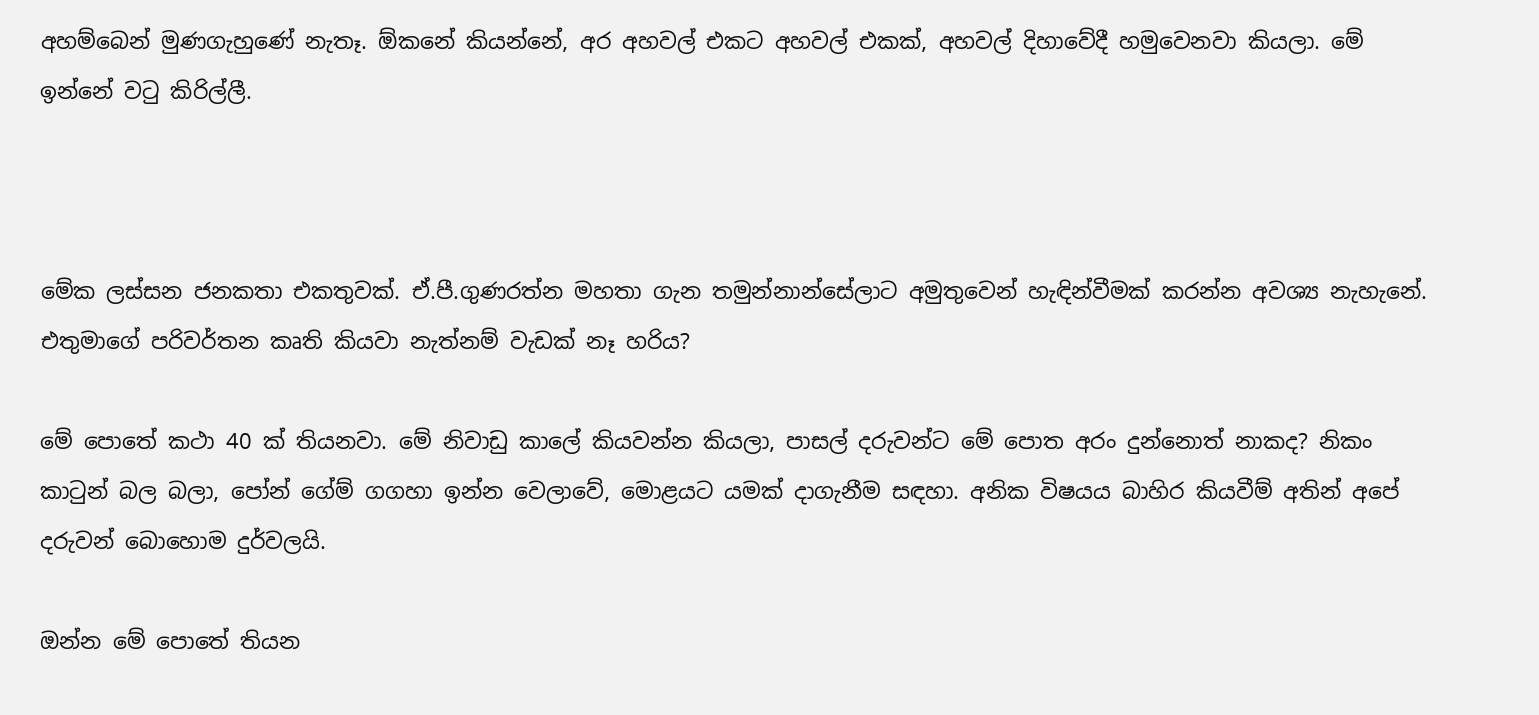අහම්බෙන් මුණගැහුණේ නැතෑ. ඕකනේ කියන්නේ, අර අහවල් එකට අහවල් එකක්, අහවල් දිහාවේදී හමුවෙනවා කියලා. මේ ඉන්නේ වටු කිරිල්ලී.



මේක ලස්සන ජනකතා එකතුවක්. ඒ.පී.ගුණරත්න මහතා ගැන තමුන්නාන්සේලාට අමුතුවෙන් හැඳින්වීමක් කරන්න අවශ්‍ය නැහැනේ. එතුමාගේ පරිවර්තන කෘති කියවා නැත්නම් වැඩක් නෑ හරිය?

මේ පොතේ කථා 40 ක් තියනවා. මේ නිවාඩු කාලේ කියවන්න කියලා, පාසල් දරුවන්ට මේ පොත අරං දුන්නොත් නාකද? නිකං කාටුන් බල බලා, පෝන් ගේම් ගගහා ඉන්න වෙලාවේ, මොළයට යමක් දාගැනීම සඳහා. අනික විෂයය බාහිර කියවීම් අතින් අපේ දරුවන් බොහොම දුර්වලයි.

ඔන්න මේ පොතේ තියන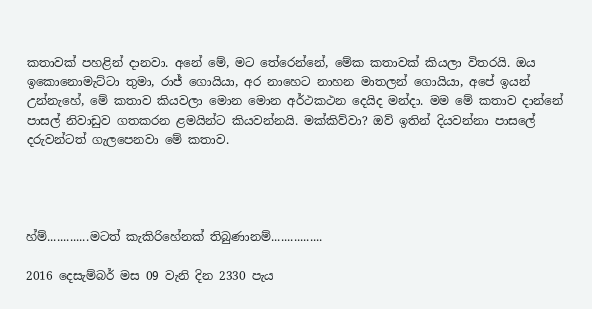කතාවක් පහළින් දානවා. අනේ මේ, මට තේරෙන්නේ, මේක කතාවක් කියලා විතරයි. ඔය ඉකොනොමැට්ටා තුමා, රාජ් ගොයියා, අර නාහෙට නාහන මාතලන් ගොයියා, අපේ ඉයන් උන්නැහේ, මේ කතාව කියවලා මොන මොන අර්ථකථන දෙයිද මන්දා. මම මේ කතාව දාන්නේ පාසල් නිවාඩුව ගතකරන ළමයින්ට කියවන්නයි. මක්කිව්වා? ඔව් ඉතින් දියවන්නා පාසලේ දරුවන්ටත් ගැලපෙනවා මේ කතාව.




හ්ම්.............මටත් කැකිරිහේනක් තිබුණානම්................

2016 දෙසැම්බර් මස 09 වැනි දින 2330 පැය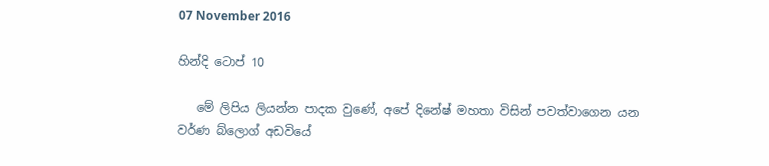07 November 2016

හින්දි ටොප් 10

   මේ ලිපිය ලියන්න පාදක වුණේ, අපේ දිනේෂ් මහතා විසින් පවත්වාගෙන යන වර්ණ බ්ලොග් අඩවියේ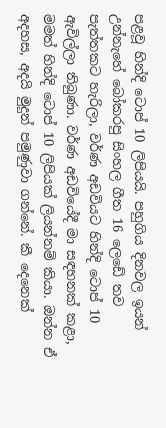පළවූ හින්දි ටොප් 10 ලිපියයි. පහුගිය දිනවල ඉයන් උන්නැහේ බෝකරපු සිංහල ගීත 16 ලෙඩේ තව පැත්තකට හැරිලා, වර්ණ අඩවියට හින්දි ටොප් 10 ඇවිල්ලා තිබුණා. වර්ණ අඩවියේදී මා සඳහනක් කළා, මමත් හින්දි ටොප් 10 ලිපියක් ලියන්නම් කියා. ඔන්න ඒ අදහස, අදයි මුදුන් පමුණුවා ගන්නේ. කී දෙනෙක්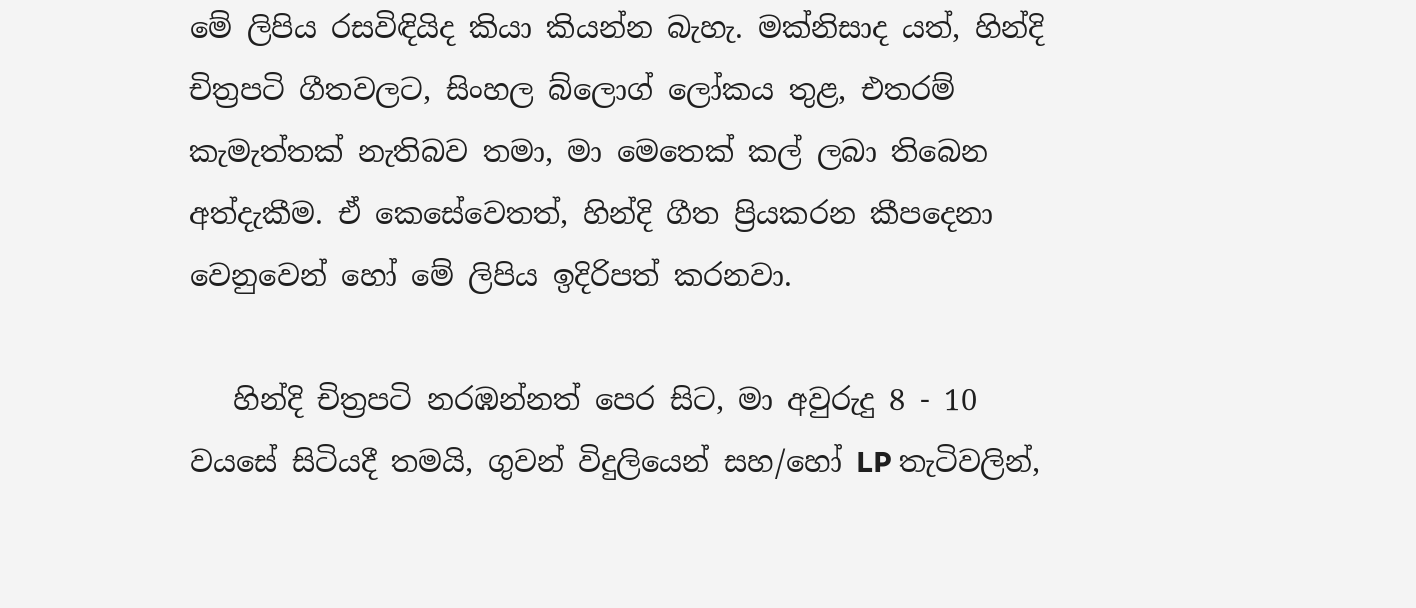මේ ලිපිය රසවිඳියිද කියා කියන්න බැහැ. මක්නිසාද යත්, හින්දි චිත්‍රපටි ගීතවලට, සිංහල බ්ලොග් ලෝකය තුළ, එතරම් කැමැත්තක් නැතිබව තමා, මා මෙතෙක් කල් ලබා තිබෙන අත්දැකීම. ඒ කෙසේවෙතත්, හින්දි ගීත ප්‍රියකරන කීපදෙනා වෙනුවෙන් හෝ මේ ලිපිය ඉදිරිපත් කරනවා.

   හින්දි චිත්‍රපටි නරඹන්නත් පෙර සිට, මා අවුරුදු 8 - 10 වයසේ සිටියදී තමයි, ගුවන් විදුලියෙන් සහ/හෝ LP තැටිවලින්,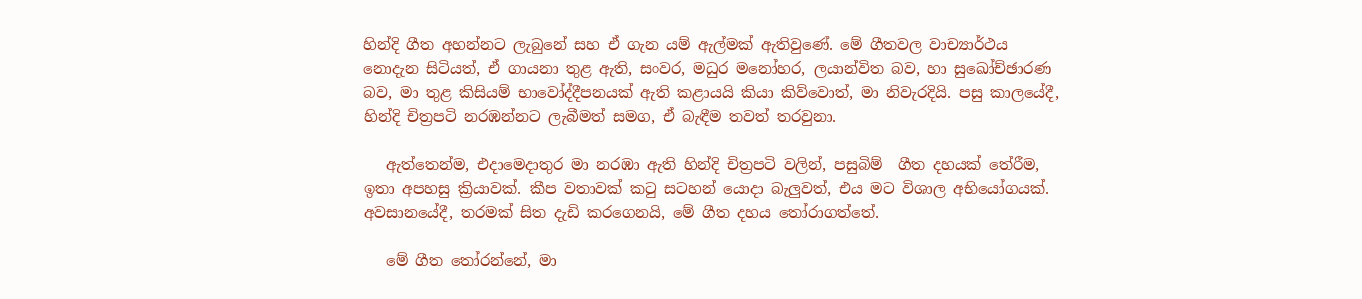හින්දි ගීත අහන්නට ලැබුනේ සහ ඒ ගැන යම් ඇල්මක් ඇතිවුණේ. මේ ගීතවල වාච්‍යාර්ථය නොදැන සිටියත්, ඒ ගායනා තුළ ඇති, සංවර, මධුර මනෝහර, ලයාන්විත බව, හා සුඛෝච්ඡාරණ බව, මා තුළ කිසියම් භාවෝද්දීපනයක් ඇති කළායයි කියා කිව්වොත්, මා නිවැරදියි. පසු කාලයේදී, හින්දි චිත්‍රපටි නරඹන්නට ලැබීමත් සමග, ඒ බැඳීම තවත් තරවුනා.

   ඇත්තෙන්ම, එදාමෙදාතුර මා නරඹා ඇති හින්දි චිත්‍රපටි වලින්, පසුබිම්  ගීත දහයක් තේරීම, ඉතා අපහසු ක්‍රියාවක්. කීප වතාවක් කටු සටහන් යොදා බැලුවත්, එය මට විශාල අභියෝගයක්. අවසානයේදී, තරමක් සිත දැඩි කරගෙනයි, මේ ගීත දහය තෝරාගත්තේ.

   මේ ගීත තෝරන්නේ, මා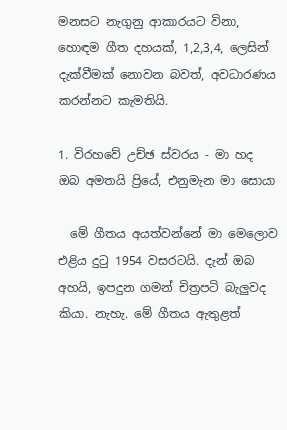මනසට නැගුනු ආකාරයට විනා, හොඳම ගීත දහයක්, 1,2,3,4, ලෙසින් දැක්වීමක් නොවන බවත්, අවධාරණය කරන්නට කැමතියි.

1. විරහවේ උච්ඡ ස්වරය - මා හද ඔබ අමතයි ප්‍රියේ, එනුමැන මා සොයා

  මේ ගීතය අයත්වන්නේ මා මෙලොව එළිය දුටු 1954 වසරටයි. දැන් ඔබ අහයි, ඉපදුන ගමන් චිත්‍රපටි බැලුවද කියා. නැහැ. මේ ගීතය ඇතුළත්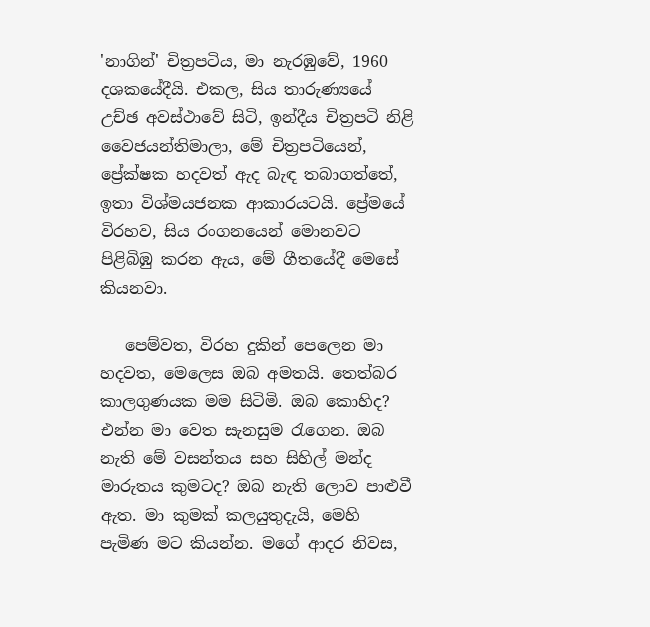'නාගින්' චිත්‍රපටිය, මා නැරඹුවේ, 1960 දශකයේදීයි. එකල, සිය තාරුණ්‍යයේ උච්ඡ අවස්ථාවේ සිටි, ඉන්දීය චිත්‍රපටි නිළි වෛජයන්තිමාලා, මේ චිත්‍රපටියෙන්, ප්‍රේක්ෂක හදවත් ඇද බැඳ තබාගත්තේ, ඉතා විශ්මයජනක ආකාරයටයි. ප්‍රේමයේ විරහව, සිය රංගනයෙන් මොනවට පිළිබිඹු කරන ඇය, මේ ගීතයේදී මෙසේ කියනවා.

   පෙම්වත, විරහ දුකින් පෙලෙන මා හදවත, මෙලෙස ඔබ අමතයි. තෙත්බර කාලගුණයක මම සිටිමි. ඔබ කොහිද? එන්න මා වෙත සැනසුම රැගෙන. ඔබ නැති මේ වසන්තය සහ සිහිල් මන්ද මාරුතය කුමටද? ඔබ නැති ලොව පාළුවී ඇත. මා කුමක් කලයුතුදැයි, මෙහි පැමිණ මට කියන්න. මගේ ආදර නිවස,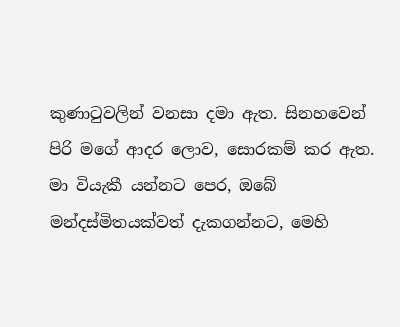කුණාටුවලින් වනසා දමා ඇත. සිනහවෙන් පිරි මගේ ආදර ලොව, සොරකම් කර ඇත. මා වියැකී යන්නට පෙර, ඔබේ මන්දස්මිතයක්වත් දැකගන්නට, මෙහි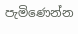පැමිණෙන්න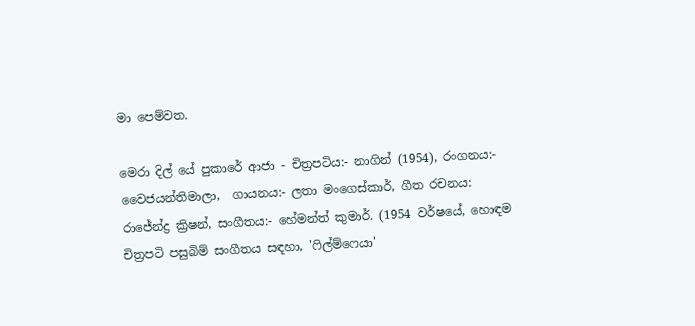මා පෙම්වත.

මෙරා දිල් යේ පුකාරේ ආජා - චිත්‍රපටිය:- නාගින් (1954), රංගනය:- වෛජයන්තිමාලා,  ගායනය:- ලතා මංගෙස්කාර්, ගීත රචනය: රාජේන්ද්‍ර ක්‍රිෂන්, සංගීතය:- හේමන්ත් කුමාර්. (1954 වර්ෂයේ, හොඳම චිත්‍රපටි පසුබිම් සංගීතය සඳහා, 'ෆිල්ම්ෆෙයා'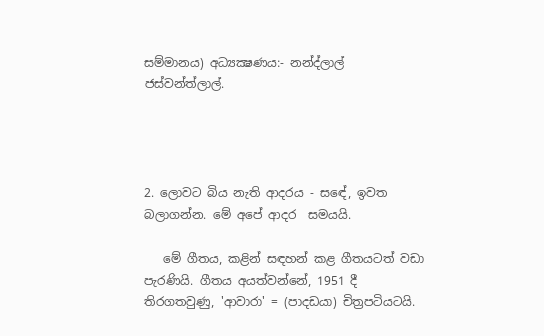සම්මානය) අධ්‍යක්‍ෂණය:- නන්ද්ලාල් ජස්වන්ත්ලාල්.




2. ලොවට බිය නැති ආදරය - සඳේ, ඉවත බලාගන්න. මේ අපේ ආදර  සමයයි.

   මේ ගීතය, කළින් සඳහන් කළ ගීතයටත් වඩා පැරණියි. ගීතය අයත්වන්නේ, 1951 දී තිරගතවුණු, 'ආවාරා' = (පාදඩයා) චිත්‍රපටියටයි.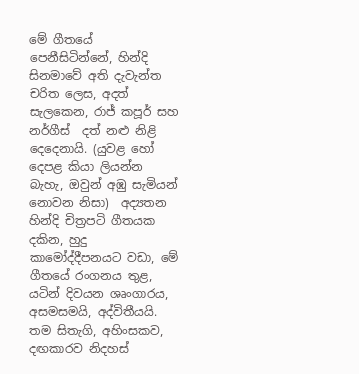මේ ගීතයේ පෙනීසිටින්නේ, හින්දි සිනමාවේ අති දැවැන්ත චරිත ලෙස, අදත් සැලකෙන, රාජ් කපූර් සහ නර්ගීස්  දත් නළු නිළි දෙදෙනායි. (යුවළ හෝ දෙපළ කියා ලියන්න බැහැ, ඔවුන් අඹු සැමියන් නොවන නිසා)  අද්‍යතන හින්දි චිත්‍රපටි ගීතයක දකින, හුදු කාමෝද්දීපනයට වඩා, මේ ගීතයේ රංගනය තුළ, යටින් දිවයන ශෘංගාරය, අසමසමයි, අද්විතීයයි.  තම සිතැගි, අහිංසකව, දඟකාරව නිදහස්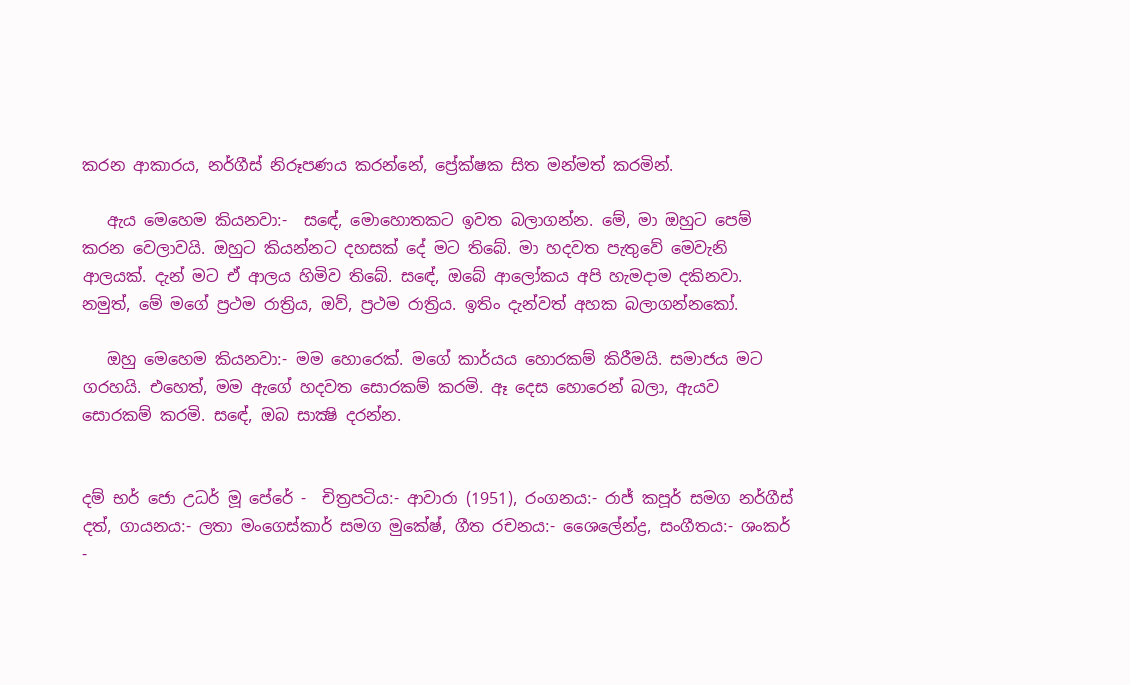කරන ආකාරය, නර්ගීස් නිරූපණය කරන්නේ, ප්‍රේක්ෂක සිත මන්මත් කරමින්.

   ඇය මෙහෙම කියනවා:-  සඳේ, මොහොතකට ඉවත බලාගන්න. මේ, මා ඔහුට පෙම් කරන වෙලාවයි. ඔහුට කියන්නට දහසක් දේ මට තිබේ. මා හදවත පැතුවේ මෙවැනි ආලයක්. දැන් මට ඒ ආලය හිමිව තිබේ. සඳේ, ඔබේ ආලෝකය අපි හැමදාම දකිනවා. නමුත්, මේ මගේ ප්‍රථම රාත්‍රිය, ඔව්, ප්‍රථම රාත්‍රිය. ඉතිං දැන්වත් අහක බලාගන්නකෝ.

   ඔහු මෙහෙම කියනවා:- මම හොරෙක්. මගේ කාර්යය හොරකම් කිරීමයි. සමාජය මට ගරහයි. එහෙත්, මම ඇගේ හදවත සොරකම් කරමි. ඈ දෙස හොරෙන් බලා, ඇයව සොරකම් කරමි. සඳේ, ඔබ සාක්‍ෂි දරන්න.


දම් භර් ජො උධර් මූ පේරේ -  චිත්‍රපටිය:- ආවාරා (1951), රංගනය:- රාජ් කපූර් සමග නර්ගීස් දත්, ගායනය:- ලතා මංගෙස්කාර් සමග මුකේෂ්, ගීත රචනය:- ශෛලේන්ද්‍ර, සංගීතය:- ශංකර් -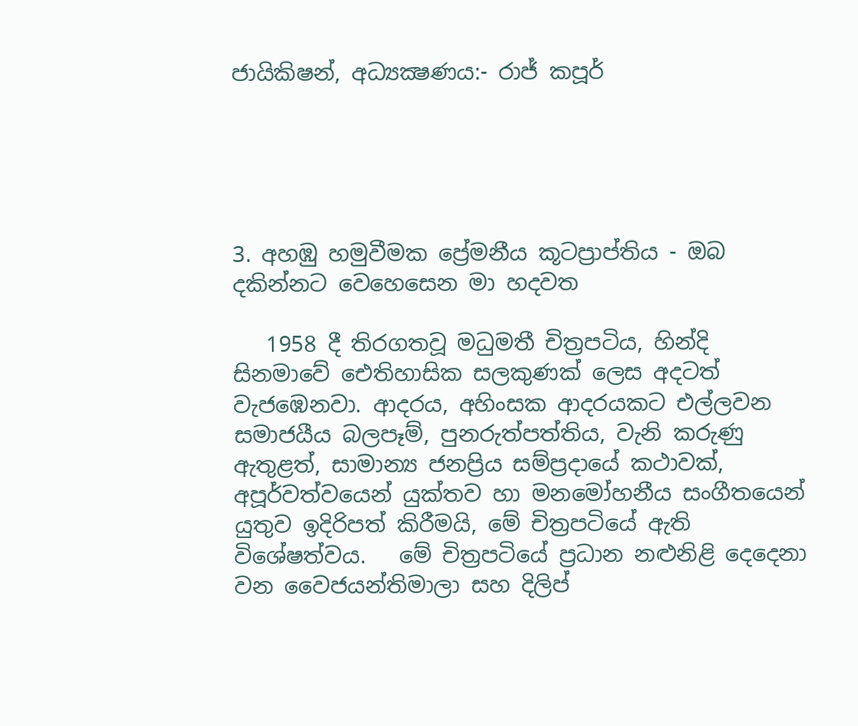ජායිකිෂන්, අධ්‍යක්‍ෂණය:- රාජ් කපූර්





3. අහඹු හමුවීමක ප්‍රේමනීය කූටප්‍රාප්තිය - ඔබ දකින්නට වෙහෙසෙන මා හදවත

   1958 දී තිරගතවූ මධුමතී චිත්‍රපටිය, හින්දි සිනමාවේ ඓතිහාසික සලකුණක් ලෙස අදටත් වැජඹෙනවා. ආදරය, අහිංසක ආදරයකට එල්ලවන සමාජයීය බලපෑම්, පුනරුත්පත්තිය, වැනි කරුණු ඇතුළත්, සාමාන්‍ය ජනප්‍රිය සම්ප්‍රදායේ කථාවක්, අපූර්වත්වයෙන් යුක්තව හා මනමෝහනීය සංගීතයෙන් යුතුව ඉදිරිපත් කිරීමයි, මේ චිත්‍රපටියේ ඇති විශේෂත්වය.   මේ චිත්‍රපටියේ ප්‍රධාන නළුනිළි දෙදෙනා වන වෛජයන්තිමාලා සහ දිලිප්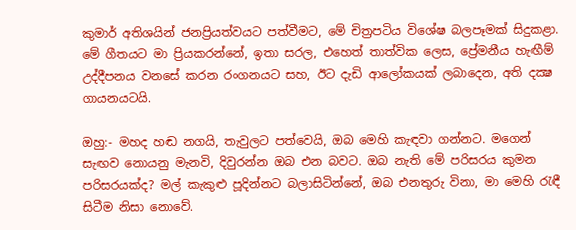කුමාර් අතිශයින් ජනප්‍රියත්වයට පත්වීමට, මේ චිත්‍රපටිය විශේෂ බලපෑමක් සිදුකළා. මේ ගීතයට මා ප්‍රියකරන්නේ, ඉතා සරල, එහෙත් තාත්වික ලෙස, ප්‍රේමනීය හැඟීම් උද්දීපනය වනසේ කරන රංගනයට සහ, ඊට දැඩි ආලෝකයක් ලබාදෙන, අති දක්‍ෂ ගායනයටයි.

ඔහු:- මහද හඬ නගයි, තැවුලට පත්වෙයි, ඔබ මෙහි කැඳවා ගන්නට. මගෙන් සැඟව නොයනු මැනවි, දිවුරන්න ඔබ එන බවට. ඔබ නැති මේ පරිසරය කුමන පරිසරයක්ද? මල් කැකුළු පූදින්නට බලාසිටින්නේ, ඔබ එනතුරු විනා, මා මෙහි රැඳී සිටීම නිසා නොවේ.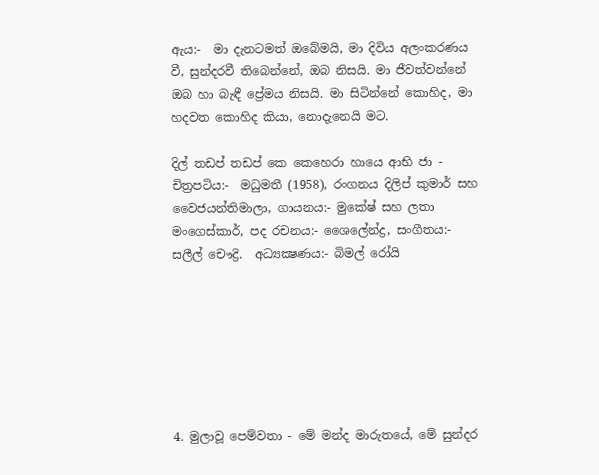ඇය:-  මා දැනටමත් ඔබේමයි, මා දිවිය අලංකරණය වී, සුන්දරවී තිබෙන්නේ, ඔබ නිසයි. මා ජීවත්වන්නේ ඔබ හා බැඳී ප්‍රේමය නිසයි. මා සිටින්නේ කොහිද, මා හදවත කොහිද කියා, නොදැනෙයි මට.

දිල් තඩප් තඩප් කෙ කෙහෙරා හායෙ ආභි ජා - චිත්‍රපටිය:-  මධුමතී (1958), රංගනය දිලිප් කුමාර් සහ වෛජයන්තිමාලා, ගායනය:- මුකේෂ් සහ ලතා මංගෙස්කාර්, පද රචනය:- ශෛලේන්ද්‍ර, සංගීතය:- සලීල් චෞද්‍රි.  අධ්‍යක්‍ෂණය:- බිමල් රෝයි







4. මුලාවූ පෙම්වතා - මේ මන්ද මාරුතයේ, මේ සුන්දර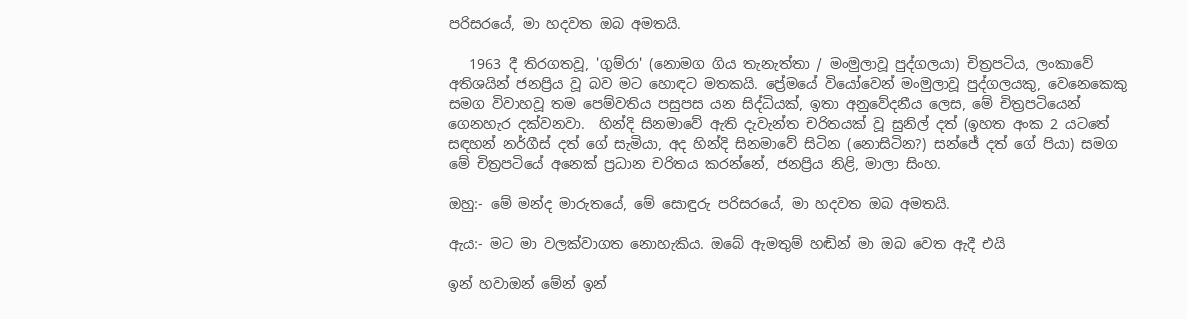පරිසරයේ, මා හදවත ඔබ අමතයි.

   1963 දී තිරගතවූ, 'ගුම්රා' (නොමග ගිය තැනැත්තා / මංමුලාවූ පුද්ගලයා) චිත්‍රපටිය, ලංකාවේ අතිශයින් ජනප්‍රිය වූ බව මට හොඳට මතකයි. ප්‍රේමයේ වියෝවෙන් මංමුලාවූ පුද්ගලයකු, වෙනෙකෙකු සමග විවාහවූ තම පෙම්වතිය පසුපස යන සිද්ධියක්, ඉතා අනුවේදනීය ලෙස, මේ චිත්‍රපටියෙන් ගෙනහැර දක්වනවා.  හින්දි සිනමාවේ ඇති දැවැන්ත චරිතයක් වූ සුනිල් දත් (ඉහත අංක 2 යටතේ සඳහන් නර්ගීස් දත් ගේ සැමියා, අද හින්දි සිනමාවේ සිටින (නොසිටින?) සන්ජේ දත් ගේ පියා) සමග මේ චිත්‍රපටියේ අනෙක් ප්‍රධාන චරිතය කරන්නේ, ජනප්‍රිය නිළි, මාලා සිංහ.

ඔහු:- මේ මන්ද මාරුතයේ, මේ සොඳුරු පරිසරයේ, මා හදවත ඔබ අමතයි.

ඇය:- මට මා වලක්වාගත නොහැකිය. ඔබේ ඇමතුම් හඬින් මා ඔබ වෙත ඇදී එයි

ඉන් හවාඔන් මේන් ඉන්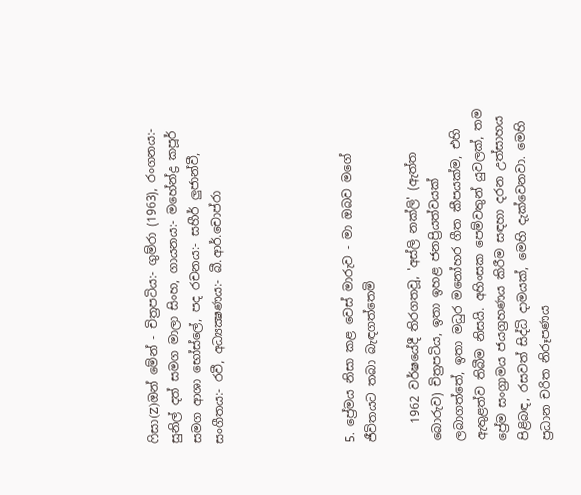ෆිසා(Z)ඔන් මේන් - චිත්‍රපටිය:- ගුම්රා (1963), රංගනය:- සුනිල් දත් සමග මාලා සිංහ, ගායනය:- මහේන්ද්‍ර කපූර් සමග ආශා භෝස්ලේ, පද රචනය:- සහීර් ලුජාන්වී,  සංගීතය:- රවී, අධ්‍යක්‍ෂණය:- බී.ආර්.චොප්රා





5. ප්‍රේමය නිසා කළ වෙස් මාරුව - මා ඔබව මගේ ජීවිතයට තබා බැඳගත්තෙමි

   1962 වර්ෂයේදී තිරගතවූ, 'අස්ලි නක්ලි' (ඇත්ත බොරුව) චිත්‍රපටිය, ඉතා ඉහළ ජනප්‍රියත්වයක් ලබාගත්තේ, ඉතා මධුර මනෝහර ගීත කීපයක්ම, එහි ඇතුළත්ව තිබීම නිසයි. අහිංසක පෙම්වතුන් යුවලක්, තම ප්‍රේම සංග්‍රාමය ජයග්‍රහණය කිරීම සඳහා දරන උත්සාහය පිළිබඳ, රසවත් සිද්ධි දාමයක්, මෙහි දැක්වෙනවා. මෙහි ප්‍රධාන චරිත නිරූපණය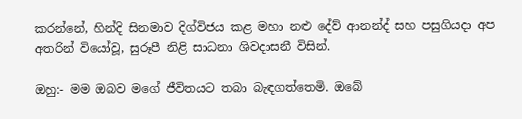කරන්නේ, හින්දි සිනමාව දිග්විජය කළ මහා නළු දේව් ආනන්ද් සහ පසුගියදා අප අතරින් වියෝවූ, සුරූපී නිළි සාධනා ශිවදාසනී විසින්.

ඔහු:- මම ඔබව මගේ ජීවිතයට තබා බැඳගත්තෙමි. ඔබේ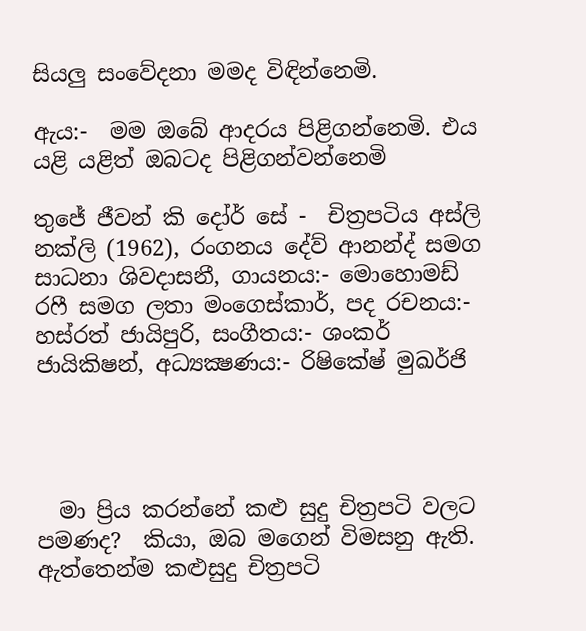සියලු සංවේදනා මමද විඳින්නෙමි.

ඇය:-  මම ඔබේ ආදරය පිළිගන්නෙමි. එය යළි යළිත් ඔබටද පිළිගන්වන්නෙමි

තුජේ ජීවන් කි දෝර් සේ -  චිත්‍රපටිය අස්ලි නක්ලි (1962), රංගනය දේව් ආනන්ද් සමග සාධනා ශිවදාසනී, ගායනය:- මොහොමඩ් රෆී සමග ලතා මංගෙස්කාර්, පද රචනය:-  හස්රත් ජායිපුරි, සංගීතය:- ශංකර් ජායිකිෂන්, අධ්‍යක්‍ෂණය:- රිෂිකේෂ් මුඛර්ජි




  මා ප්‍රිය කරන්නේ කළු සුදු චිත්‍රපටි වලට පමණද?  කියා, ඔබ මගෙන් විමසනු ඇති.  ඇත්තෙන්ම කළුසුදු චිත්‍රපටි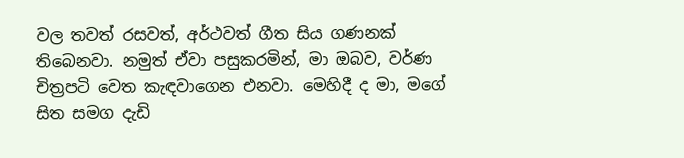වල තවත් රසවත්, අර්ථවත් ගීත සිය ගණනක් තිබෙනවා. නමුත් ඒවා පසුකරමින්, මා ඔබව, වර්ණ චිත්‍රපටි වෙත කැඳවාගෙන එනවා. මෙහිදී ද මා, මගේ සිත සමග දැඩි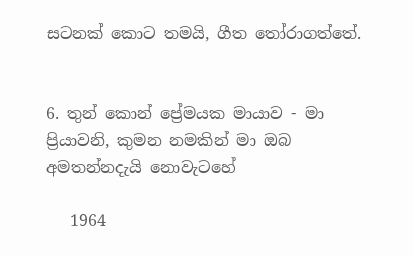සටනක් කොට තමයි, ගීත තෝරාගත්තේ.


6. තුන් කොන් ප්‍රේමයක මායාව - මා ප්‍රියාවනි, කුමන නමකින් මා ඔබ අමතන්නදැයි නොවැටහේ

   1964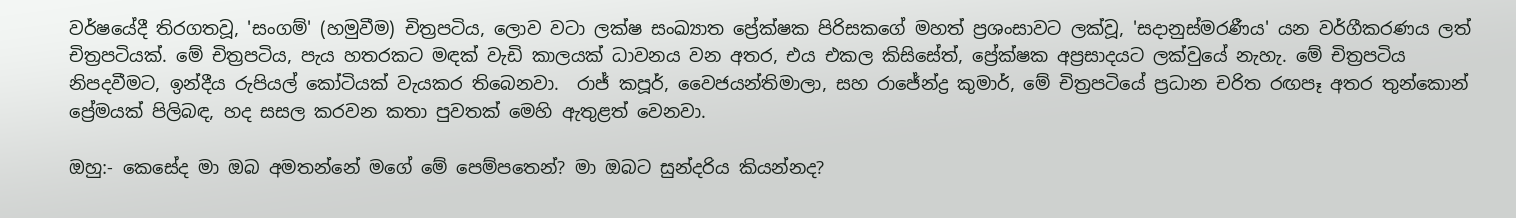වර්ෂයේදී තිරගතවූ, 'සංගම්' (හමුවීම) චිත්‍රපටිය, ලොව වටා ලක්ෂ සංඛ්‍යාත ප්‍රේක්ෂක පිරිසකගේ මහත් ප්‍රශංසාවට ලක්වූ, 'සදානුස්මරණීය' යන වර්ගීකරණය ලත් චිත්‍රපටියක්. මේ චිත්‍රපටිය, පැය හතරකට මඳක් වැඩි කාලයක් ධාවනය වන අතර, එය එකල කිසිසේත්, ප්‍රේක්ෂක අප්‍රසාදයට ලක්වුයේ නැහැ. මේ චිත්‍රපටිය නිපදවීමට, ඉන්දීය රුපියල් කෝටියක් වැයකර තිබෙනවා.  රාජ් කපූර්, වෛජයන්තිමාලා, සහ රාජේන්ද්‍ර කුමාර්, මේ චිත්‍රපටියේ ප්‍රධාන චරිත රඟපෑ අතර තුන්කොන් ප්‍රේමයක් පිලිබඳ, හද සසල කරවන කතා පුවතක් මෙහි ඇතුළත් වෙනවා.

ඔහු:- කෙසේද මා ඔබ අමතන්නේ මගේ මේ පෙම්පතෙන්? මා ඔබට සුන්දරිය කියන්නද?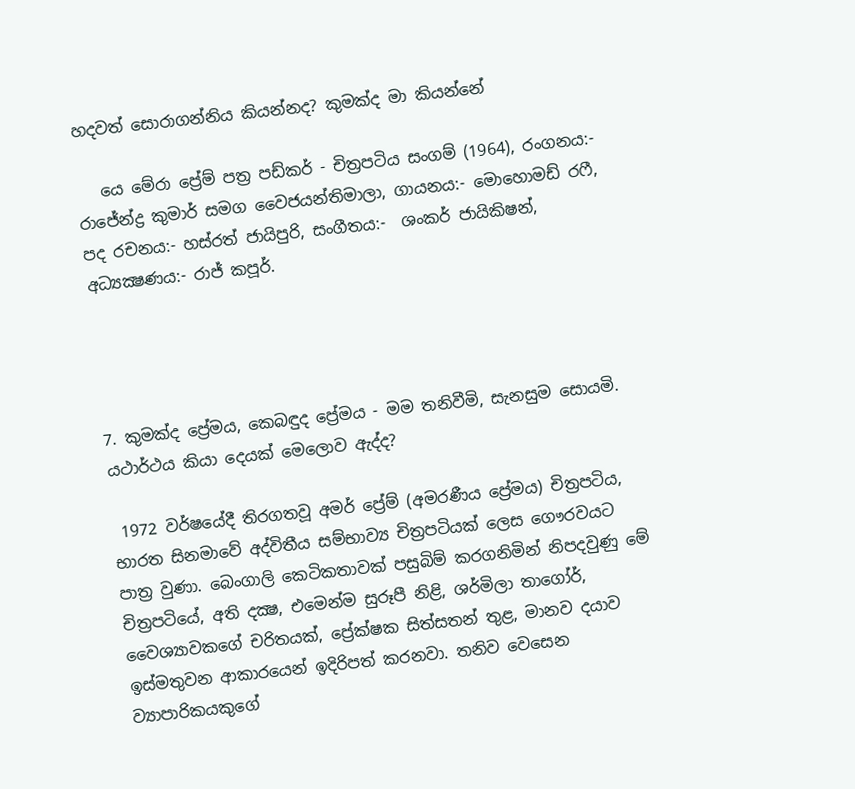හදවත් සොරාගන්නිය කියන්නද? කුමක්ද මා කියන්නේ

   යෙ මේරා ප්‍රේම් පත්‍ර පඩ්කර් - චිත්‍රපටිය සංගම් (1964), රංගනය:- රාජේන්ද්‍ර කුමාර් සමග වෛජයන්තිමාලා, ගායනය:- මොහොමඩ් රෆී, පද රචනය:- හස්රත් ජායිපුරි, සංගීතය:-  ශංකර් ජායිකිෂන්, අධ්‍යක්‍ෂණය:- රාජ් කපූර්.




7. කුමක්ද ප්‍රේමය, කෙබඳුද ප්‍රේමය - මම තනිවීමි, සැනසුම සොයමි. යථාර්ථය කියා දෙයක් මෙලොව ඇද්ද?

 1972 වර්ෂයේදී තිරගතවූ අමර් ප්‍රේම් (අමරණීය ප්‍රේමය) චිත්‍රපටිය, භාරත සිනමාවේ අද්විතීය සම්භාව්‍ය චිත්‍රපටියක් ලෙස ගෞරවයට පාත්‍ර වුණා. බෙංගාලි කෙටිකතාවක් පසුබිම් කරගනිමින් නිපදවුණු මේ චිත්‍රපටියේ, අති දක්‍ෂ, එමෙන්ම සුරූපී නිළි, ශර්මිලා තාගෝර්, වෛශ්‍යාවකගේ චරිතයක්, ප්‍රේක්ෂක සිත්සතන් තුළ, මානව දයාව ඉස්මතුවන ආකාරයෙන් ඉදිරිපත් කරනවා. තනිව වෙසෙන ව්‍යාපාරිකයකුගේ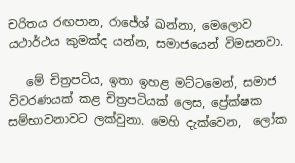චරිතය රඟපාන, රාජේශ් ඛන්නා, මෙලොව යථාර්ථය කුමක්ද යන්න, සමාජයෙන් විමසනවා.

   මේ චිත්‍රපටිය, ඉතා ඉහළ මට්ටමෙන්, සමාජ විවරණයක් කළ චිත්‍රපටියක් ලෙස, ප්‍රේක්ෂක සම්භාවනාවට ලක්වුනා. මෙහි දැක්වෙන,  ලෝක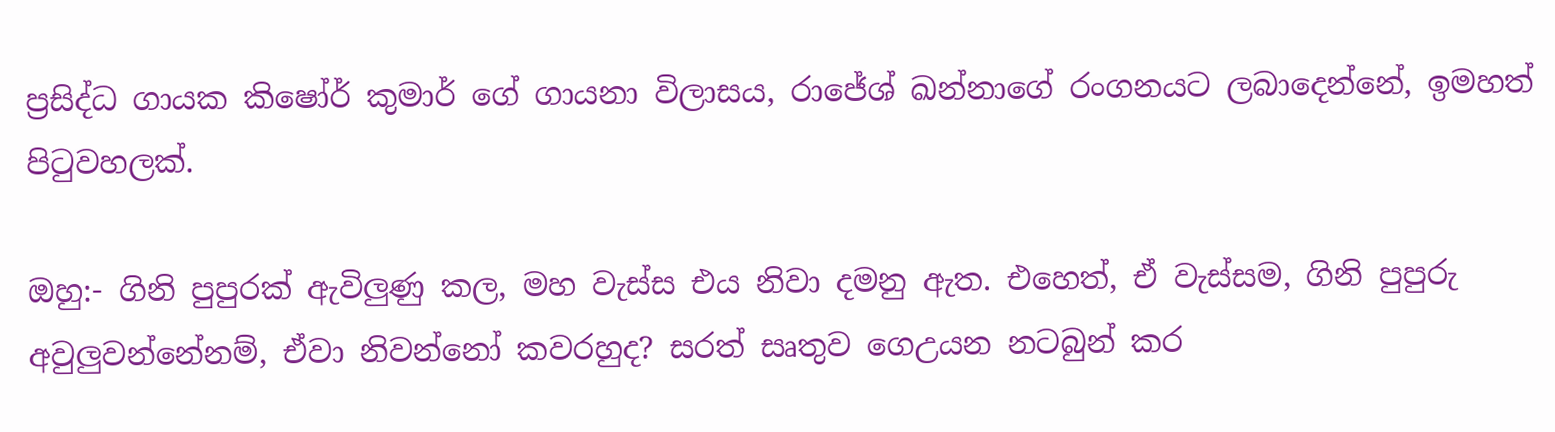ප්‍රසිද්ධ ගායක කිෂෝර් කුමාර් ගේ ගායනා විලාසය, රාජේශ් ඛන්නාගේ රංගනයට ලබාදෙන්නේ, ඉමහත් පිටුවහලක්.

ඔහු:- ගිනි පුපුරක් ඇවිලුණු කල, මහ වැස්ස එය නිවා දමනු ඇත. එහෙත්, ඒ වැස්සම, ගිනි පුපුරු අවුලුවන්නේනම්, ඒවා නිවන්නෝ කවරහුද? සරත් සෘතුව ගෙඋයන නටබුන් කර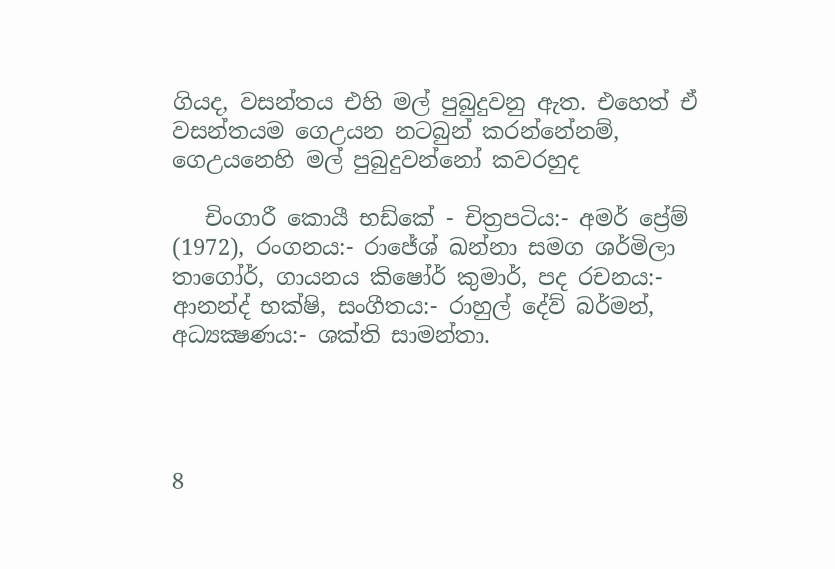ගියද, වසන්තය එහි මල් පුබුදුවනු ඇත. එහෙත් ඒ වසන්තයම ගෙඋයන නටබුන් කරන්නේනම්, ගෙඋයනෙහි මල් පුබුදුවන්නෝ කවරහුද

   චිංගාරී කොයී භඩ්කේ - චිත්‍රපටිය:- අමර් ප්‍රේම් (1972), රංගනය:- රාජේශ් ඛන්නා සමග ශර්මිලා තාගෝර්, ගායනය කිෂෝර් කුමාර්, පද රචනය:- ආනන්ද් භක්ෂි, සංගීතය:- රාහුල් දේව් බර්මන්, අධ්‍යක්‍ෂණය:- ශක්ති සාමන්තා.




8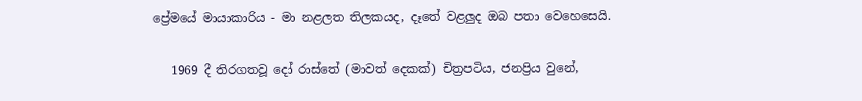ප්‍රේමයේ මායාකාරිය - මා නළලත තිලකයද, දෑතේ වළලුද ඔබ පතා වෙහෙසෙයි.

   1969 දී තිරගතවූ දෝ රාස්තේ (මාවත් දෙකක්) චිත්‍රපටිය, ජනප්‍රිය වුනේ,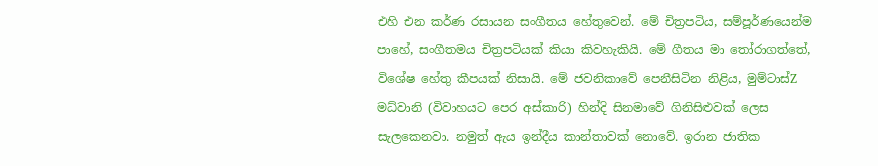එහි එන කර්ණ රසායන සංගීතය හේතුවෙන්. මේ චිත්‍රපටිය, සම්පූර්ණයෙන්ම පාහේ, සංගීතමය චිත්‍රපටියක් කියා කිවහැකියි. මේ ගීතය මා තෝරාගත්තේ, විශේෂ හේතු කීපයක් නිසායි. මේ ජවනිකාවේ පෙනීසිටින නිළිය, මුම්ටාස්Z මධ්වානි (විවාහයට පෙර අස්කාරි) හින්දි සිනමාවේ ගිනිසිළුවක් ලෙස සැලකෙනවා. නමුත් ඇය ඉන්දීය කාන්තාවක් නොවේ. ඉරාන ජාතික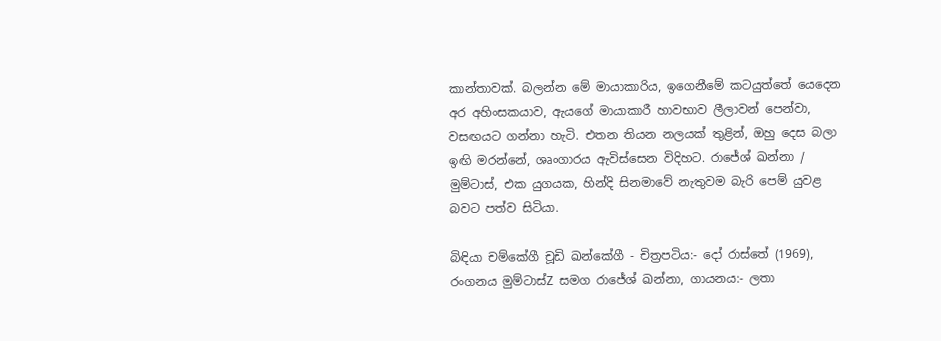කාන්තාවක්. බලන්න මේ මායාකාරිය, ඉගෙනීමේ කටයුත්තේ යෙදෙන අර අහිංසකයාව, ඇයගේ මායාකාරී හාවභාව ලීලාවන් පෙන්වා, වසඟයට ගන්නා හැටි. එතන තියන නලයක් තුළින්, ඔහු දෙස බලා ඉඟි මරන්නේ, ශෘංගාරය ඇවිස්සෙන විදිහට. රාජේශ් ඛන්නා / මුම්ටාස්, එක යුගයක, හින්දි සිනමාවේ නැතුවම බැරි පෙම් යුවළ බවට පත්ව සිටියා.

බිඳියා චම්කේගී චූඩි ඛන්කේගී - චිත්‍රපටිය:- දෝ රාස්තේ (1969), රංගනය මුම්ටාස්Z සමග රාජේශ් ඛන්නා, ගායනය:- ලතා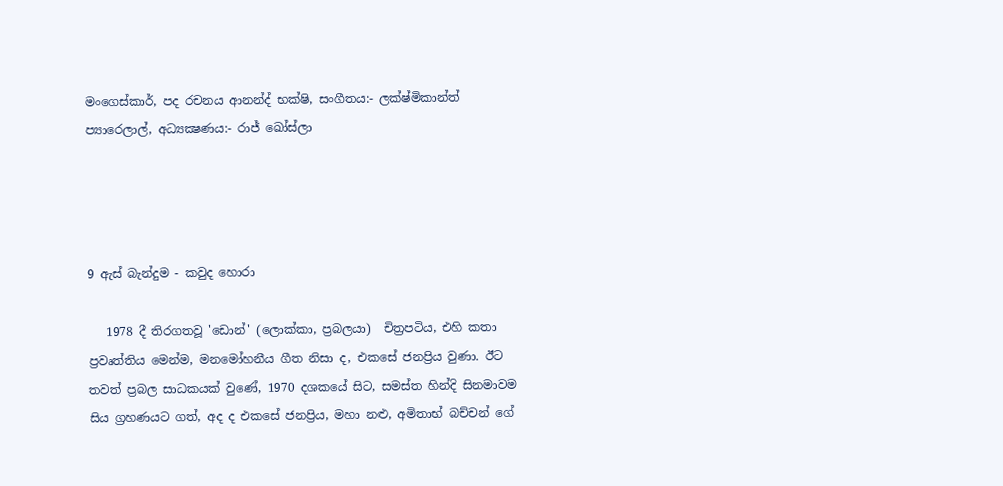මංගෙස්කාර්, පද රචනය ආනන්ද් භක්ෂි, සංගීතය:- ලක්ෂ්මිකාන්ත් ප්‍යාරෙලාල්, අධ්‍යක්‍ෂණය:- රාජ් ඛෝස්ලා




9 ඇස් බැන්දුම - කවුද හොරා

   1978 දී තිරගතවූ 'ඩොන්' (ලොක්කා, ප්‍රබලයා)  චිත්‍රපටිය, එහි කතා ප්‍රවෘත්තිය මෙන්ම, මනමෝහනීය ගීත නිසා ද, එකසේ ජනප්‍රිය වුණා. ඊට තවත් ප්‍රබල සාධකයක් වුණේ, 1970 දශකයේ සිට, සමස්ත හින්දි සිනමාවම සිය ග්‍රහණයට ගත්, අද ද එකසේ ජනප්‍රිය, මහා නළු, අමිතාභ් බච්චන් ගේ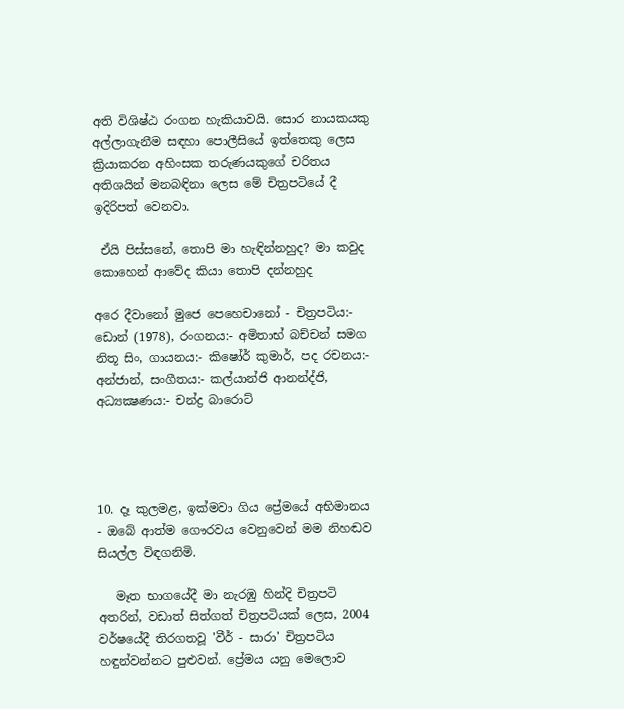අති විශිෂ්ඨ රංගන හැකියාවයි. සොර නායකයකු අල්ලාගැනීම සඳහා පොලීසියේ ඉත්තෙකු ලෙස ක්‍රියාකරන අහිංසක තරුණයකුගේ චරිතය අතිශයින් මනබඳිනා ලෙස මේ චිත්‍රපටියේ දී ඉදිරිපත් වෙනවා.

 ඒයි පිස්සනේ, තොපි මා හැඳින්නහුද? මා කවුද කොහෙන් ආවේද කියා තොපි දන්නහුද

අරෙ දීවානෝ මුජෙ පෙහෙචානෝ - චිත්‍රපටිය:- ඩොන් (1978), රංගනය:- අමිතාභ් බච්චන් සමග නිතූ සිං, ගායනය:- කිෂෝර් කුමාර්, පද රචනය:- අන්ජාන්, සංගීතය:- කල්යාන්ජි ආනන්ද්ජි, අධ්‍යක්‍ෂණය:- චන්ද්‍ර බාරොට්




10. දෑ කුලමළ, ඉක්මවා ගිය ප්‍රේමයේ අභිමානය - ඔබේ ආත්ම ගෞරවය වෙනුවෙන් මම නිහඬව සියල්ල විඳගනිමි.

   මෑත භාගයේදී මා නැරඹු හින්දි චිත්‍රපටි අතරින්, වඩාත් සිත්ගත් චිත්‍රපටියක් ලෙස, 2004 වර්ෂයේදී තිරගතවූ 'වීර් - සාරා' චිත්‍රපටිය හඳුන්වන්නට පුළුවන්. ප්‍රේමය යනු මෙලොව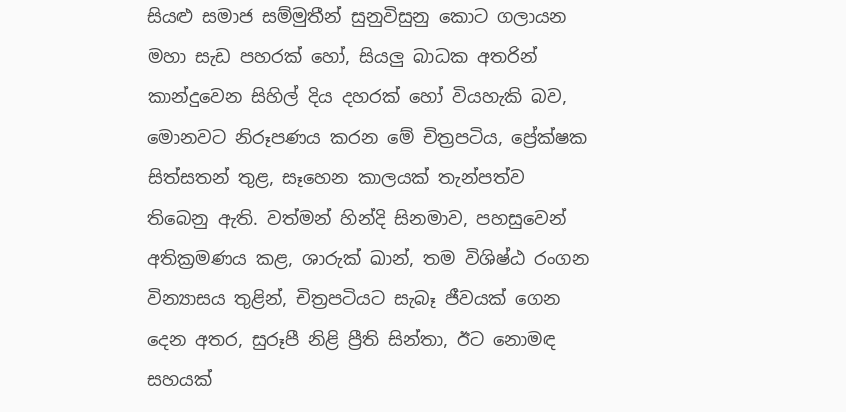සියළු සමාජ සම්මුතීන් සුනුවිසුනු කොට ගලායන මහා සැඩ පහරක් හෝ, සියලු බාධක අතරින් කාන්දුවෙන සිහිල් දිය දහරක් හෝ වියහැකි බව, මොනවට නිරූපණය කරන මේ චිත්‍රපටිය, ප්‍රේක්ෂක සිත්සතන් තුළ, සෑහෙන කාලයක් තැන්පත්ව තිබෙනු ඇති. වත්මන් හින්දි සිනමාව, පහසුවෙන් අතික්‍රමණය කළ, ශාරුක් ඛාන්, තම විශිෂ්ඨ රංගන වින්‍යාසය තුළින්, චිත්‍රපටියට සැබෑ ජීවයක් ගෙන දෙන අතර, සුරූපී නිළි ප්‍රීති සින්තා, ඊට නොමඳ සහයක්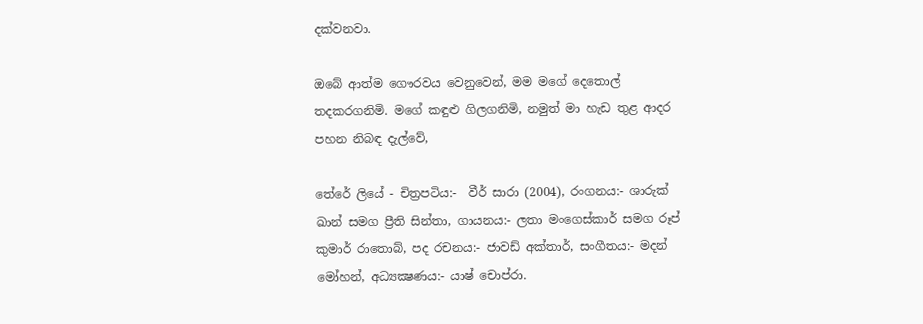දක්වනවා.

ඔබේ ආත්ම ගෞරවය වෙනුවෙන්, මම මගේ දෙතොල් තදකරගනිමි. මගේ කඳුළු ගිලගනිමි, නමුත් මා හැඩ තුළ ආදර පහන නිබඳ දැල්වේ,

තේරේ ලියේ - චිත්‍රපටිය:-  වීර් සාරා (2004), රංගනය:- ශාරුක් ඛාන් සමග ප්‍රීති සින්තා, ගායනය:- ලතා මංගෙස්කාර් සමග රූප් කුමාර් රාතොබ්, පද රචනය:- ජාවඩ් අක්තාර්, සංගීතය:- මදන් මෝහන්, අධ්‍යක්‍ෂණය:- යාෂ් චොප්රා.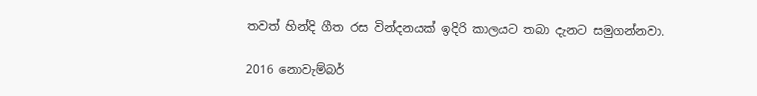තවත් හින්දි ගීත රස වින්දනයක් ඉදිරි කාලයට තබා දැනට සමුගන්නවා.

2016 නොවැම්බර්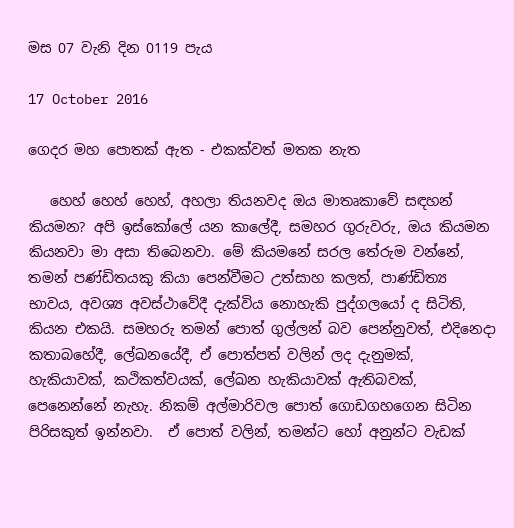මස 07 වැනි දින 0119 පැය

17 October 2016

ගෙදර මහ පොතක් ඇත - එකක්වත් මතක නැත

   හෙහ් හෙහ් හෙහ්, අහලා තියනවද ඔය මාතෘකාවේ සඳහන් කියමන? අපි ඉස්කෝලේ යන කාලේදී, සමහර ගුරුවරු, ඔය කියමන කියනවා මා අසා තිබෙනවා. මේ කියමනේ සරල තේරුම වන්නේ, තමන් පණ්ඩිතයකු කියා පෙන්වීමට උත්සාහ කලත්, පාණ්ඩිත්‍ය භාවය, අවශ්‍ය අවස්ථාවේදී දැක්විය නොහැකි පුද්ගලයෝ ද සිටිති, කියන එකයි. සමහරු තමන් පොත් ගුල්ලන් බව පෙන්නුවත්, එදිනෙදා කතාබහේදී, ලේඛනයේදී, ඒ පොත්පත් වලින් ලද දැනුමක්, හැකියාවක්, කථිකත්වයක්, ලේඛන හැකියාවක් ඇතිබවක්, පෙනෙන්නේ නැහැ. නිකම් අල්මාරිවල පොත් ගොඩගහගෙන සිටින පිරිසකුත් ඉන්නවා.  ඒ පොත් වලින්, තමන්ට හෝ අනුන්ට වැඩක්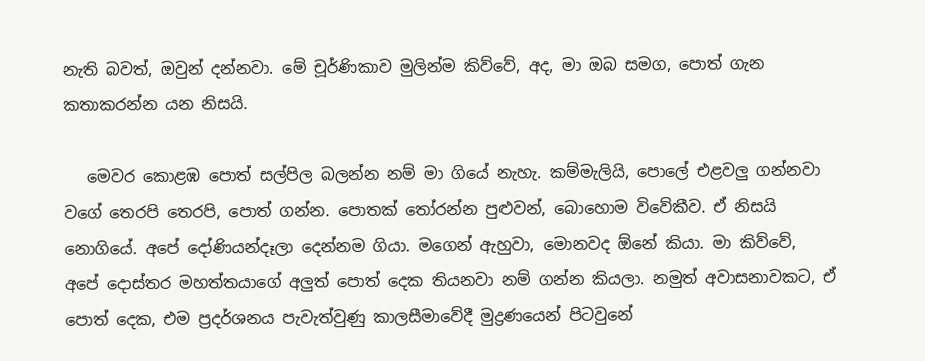නැති බවත්, ඔවුන් දන්නවා. මේ චූර්ණිකාව මුලින්ම කිව්වේ, අද, මා ඔබ සමග, පොත් ගැන කතාකරන්න යන නිසයි.

   මෙවර කොළඹ පොත් සල්පිල බලන්න නම් මා ගියේ නැහැ. කම්මැලියි, පොලේ එළවලු ගන්නවා වගේ තෙරපි තෙරපි, පොත් ගන්න. පොතක් තෝරන්න පුළුවන්, බොහොම විවේකීව. ඒ නිසයි නොගියේ. අපේ දෝණියන්දෑලා දෙන්නම ගියා. මගෙන් ඇහුවා, මොනවද ඕනේ කියා. මා කිව්වේ, අපේ දොස්තර මහත්තයාගේ අලුත් පොත් දෙක තියනවා නම් ගන්න කියලා. නමුත් අවාසනාවකට, ඒ පොත් දෙක, එම ප්‍රදර්ශනය පැවැත්වුණු කාලසීමාවේදී මුද්‍රණයෙන් පිටවුනේ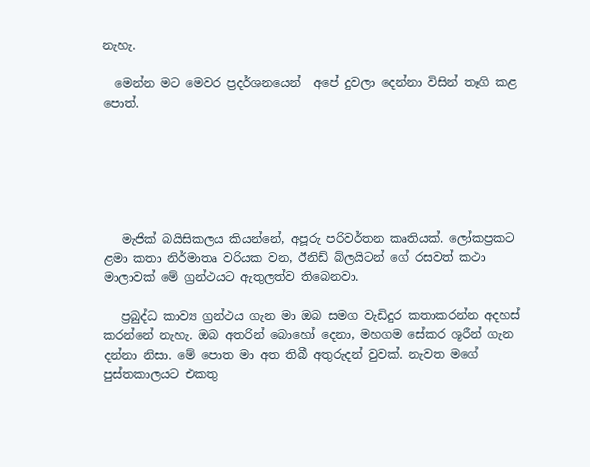නැහැ.

  මෙන්න මට මෙවර ප්‍රදර්ශනයෙන්  අපේ දුවලා දෙන්නා විසින් තෑගි කළ පොත්.






   මැජික් බයිසිකලය කියන්නේ, අපූරු පරිවර්තන කෘතියක්. ලෝකප්‍රකට ළමා කතා නිර්මාතෘ වරියක වන, ඊනිඩ් බ්ලයිටන් ගේ රසවත් කථා මාලාවක් මේ ග්‍රන්ථයට ඇතුලත්ව තිබෙනවා.

   ප්‍රබුද්ධ කාව්‍ය ග්‍රන්ථය ගැන මා ඔබ සමග වැඩිදුර කතාකරන්න අදහස් කරන්නේ නැහැ. ඔබ අතරින් බොහෝ දෙනා, මහගම සේකර ශූරීන් ගැන දන්නා නිසා. මේ පොත මා අත තිබී අතුරුදන් වුවක්. නැවත මගේ පුස්තකාලයට එකතු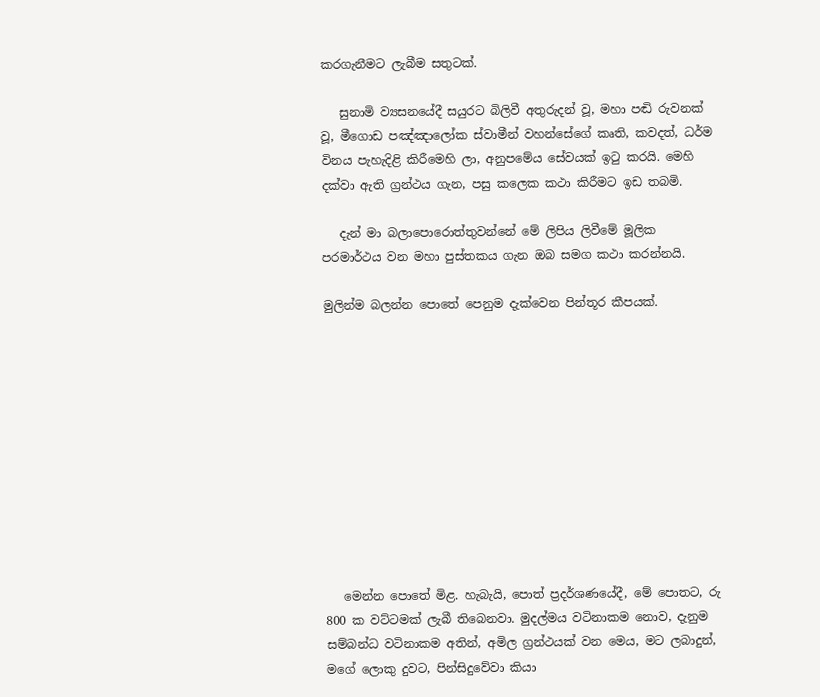කරගැනීමට ලැබීම සතුටක්.

   සුනාමි ව්‍යසනයේදී සයුරට බිලිවී අතුරුදන් වූ, මහා පඬි රුවනක් වූ, මීගොඩ පඤ්ඤාලෝක ස්වාමීන් වහන්සේගේ කෘති, කවදත්, ධර්ම විනය පැහැදිළි කිරීමෙහි ලා, අනුපමේය සේවයක් ඉටු කරයි. මෙහි දක්වා ඇති ග්‍රන්ථය ගැන, පසු කලෙක කථා කිරීමට ඉඩ තබමි.

   දැන් මා බලාපොරොත්තුවන්නේ මේ ලිපිය ලිවීමේ මූලික පරමාර්ථය වන මහා පුස්තකය ගැන ඔබ සමග කථා කරන්නයි.

මුලින්ම බලන්න පොතේ පෙනුම දැක්වෙන පින්තූර කීපයක්.











   මෙන්න පොතේ මිළ. හැබැයි, පොත් ප්‍රදර්ශණයේදී, මේ පොතට, රු 800 ක වට්ටමක් ලැබී තිබෙනවා. මුදල්මය වටිනාකම නොව, දැනුම සම්බන්ධ වටිනාකම අතින්, අමිල ග්‍රන්ථයක් වන මෙය, මට ලබාදුන්, මගේ ලොකු දුවට, පින්සිදුවේවා කියා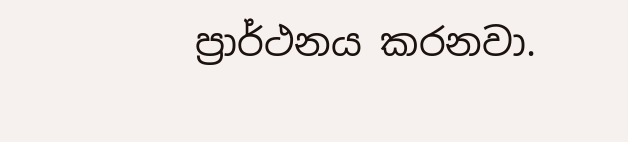ප්‍රාර්ථනය කරනවා.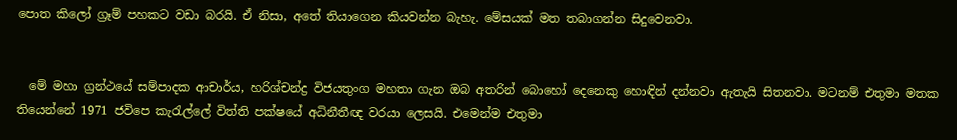පොත කිලෝ ග්‍රෑම් පහකට වඩා බරයි. ඒ නිසා, අතේ තියාගෙන කියවන්න බැහැ. මේසයක් මත තබාගන්න සිදුවෙනවා.


  මේ මහා ග්‍රන්ථයේ සම්පාදක ආචාර්ය, හරිශ්චන්ද්‍ර විජයතුංග මහතා ගැන ඔබ අතරින් බොහෝ දෙනෙකු හොඳින් දන්නවා ඇතැයි සිතනවා. මටනම් එතුමා මතක තියෙන්නේ 1971 ජවිපෙ කැරැල්ලේ විත්ති පක්ෂයේ අධිනීතීඥ වරයා ලෙසයි. එමෙන්ම එතුමා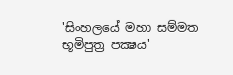'සිංහලයේ මහා සම්මත භූමිපුත්‍ර පක්‍ෂය'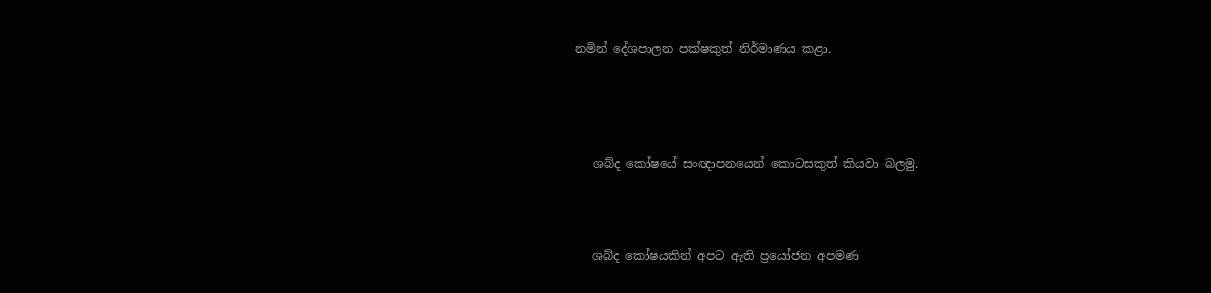නමින් දේශපාලන පක්ෂකුත් නිර්මාණය කළා.




   ශබ්ද කෝෂයේ සංඥාපනයෙන් කොටසකුත් කියවා බලමු.



   ශබ්ද කෝෂයකින් අපට ඇති ප්‍රයෝජන අපමණ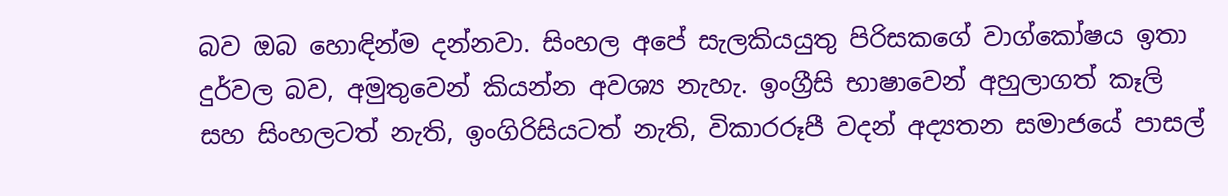බව ඔබ හොඳින්ම දන්නවා. සිංහල අපේ සැලකියයුතු පිරිසකගේ වාග්කෝෂය ඉතා දුර්වල බව, අමුතුවෙන් කියන්න අවශ්‍ය නැහැ. ඉංග්‍රීසි භාෂාවෙන් අහුලාගත් කෑලි සහ සිංහලටත් නැති, ඉංගිරිසියටත් නැති, විකාරරූපී වදන් අද්‍යතන සමාජයේ පාසල්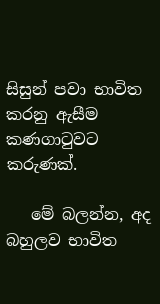සිසුන් පවා භාවිත කරනු ඇසීම කණගාටුවට කරුණක්.

   මේ බලන්න, අද බහුලව භාවිත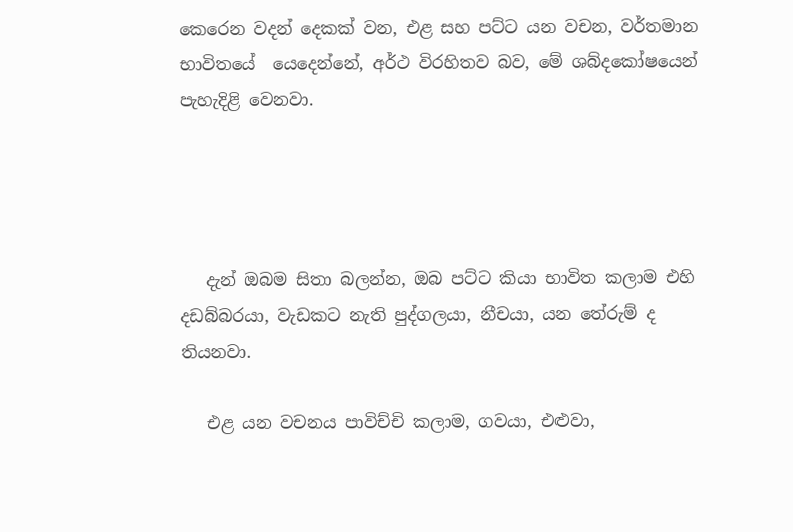කෙරෙන වදන් දෙකක් වන, එළ සහ පට්ට යන වචන, වර්තමාන භාවිතයේ  යෙදෙන්නේ, අර්ථ විරහිතව බව, මේ ශබ්දකෝෂයෙන් පැහැදිළි වෙනවා.




   දැන් ඔබම සිතා බලන්න, ඔබ පට්ට කියා භාවිත කලාම එහි දඩබ්බරයා, වැඩකට නැති පුද්ගලයා, නීචයා, යන තේරුම් ද තියනවා.

   එළ යන වචනය පාවිච්චි කලාම, ගවයා, එළුවා,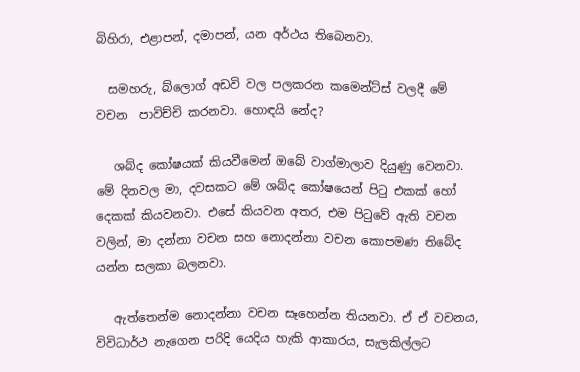බිහිරා, එළාපන්, දමාපන්, යන අර්ථය තිබෙනවා.

  සමහරු, බ්ලොග් අඩවි වල පලකරන කමෙන්ට්ස් වලදී මේ වචන  පාවිච්චි කරනවා. හොඳයි නේද?

   ශබ්ද කෝෂයක් කියවීමෙන් ඔබේ වාග්මාලාව දියුණු වෙනවා. මේ දිනවල මා, දවසකට මේ ශබ්ද කෝෂයෙන් පිටු එකක් හෝ දෙකක් කියවනවා. එසේ කියවන අතර, එම පිටුවේ ඇති වචන වලින්, මා දන්නා වචන සහ නොදන්නා වචන කොපමණ තිබේද යන්න සලකා බලනවා.

   ඇත්තෙන්ම නොදන්නා වචන සෑහෙන්න තියනවා. ඒ ඒ වචනය, විවිධාර්ථ නැගෙන පරිදි යෙදිය හැකි ආකාරය, සැලකිල්ලට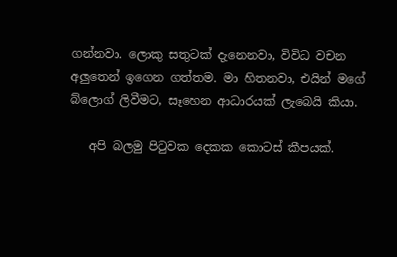ගන්නවා. ලොකු සතුටක් දැනෙනවා, විවිධ වචන අලුතෙන් ඉගෙන ගත්තම. මා හිතනවා, එයින් මගේ බ්ලොග් ලිවීමට, සෑහෙන ආධාරයක් ලැබෙයි කියා.

   අපි බලමු පිටුවක දෙකක කොටස් කීපයක්.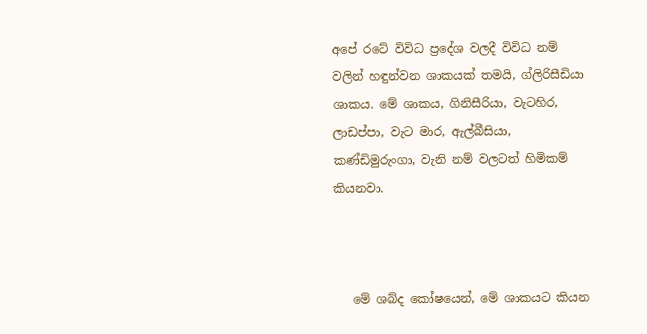අපේ රටේ විවිධ ප්‍රදේශ වලදී විවිධ නම් වලින් හඳුන්වන ශාකයක් තමයි, ග්ලිරිසීඩියා ශාකය. මේ ශාකය, ගිනිසීරියා, වැටහිර, ලාඩප්පා, වැට මාර, ඇල්බීසියා, කණ්ඩිමුරුංගා, වැනි නම් වලටත් හිමිකම් කියනවා.



   මේ ශබ්ද කෝෂයෙන්, මේ ශාකයට කියන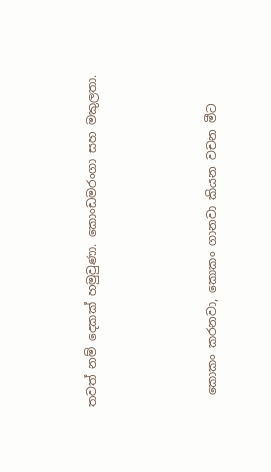තවත් නම් දෙකක් හමුවුණා. කොංඩමරංගා සහ මකුලතා.




  කොකං කරනවා, කොකං ගානවා කියන වචන මීට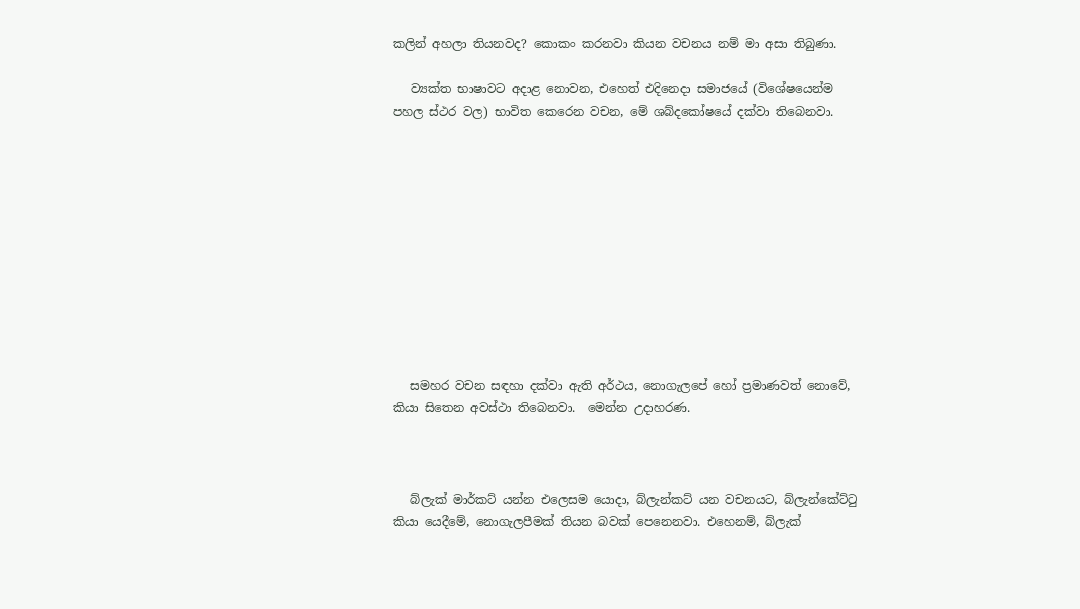කලින් අහලා තියනවද? කොකං කරනවා කියන වචනය නම් මා අසා තිබුණා.

   ව්‍යක්ත භාෂාවට අදාළ නොවන, එහෙත් එදිනෙදා සමාජයේ (විශේෂයෙන්ම පහල ස්ථර වල) භාවිත කෙරෙන වචන, මේ ශබ්දකෝෂයේ දක්වා තිබෙනවා.











   සමහර වචන සඳහා දක්වා ඇති අර්ථය, නොගැලපේ හෝ ප්‍රමාණවත් නොවේ, කියා සිතෙන අවස්ථා තිබෙනවා.  මෙන්න උදාහරණ.



   බ්ලැක් මාර්කට් යන්න එලෙසම යොදා, බ්ලැන්කට් යන වචනයට, බ්ලැන්කේට්ටු කියා යෙදීමේ, නොගැලපීමක් තියන බවක් පෙනෙනවා. එහෙනම්, බ්ලැක්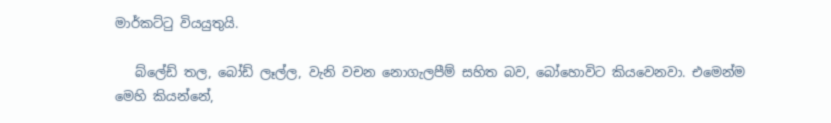මාර්කට්ටු වියයුතුයි.

   බ්ලේඩ් තල, බෝඩ් ලෑල්ල, වැනි වචන නොගැලපීම් සහිත බව, බෝහොවිට කියවෙනවා. එමෙන්ම මෙහි කියන්නේ,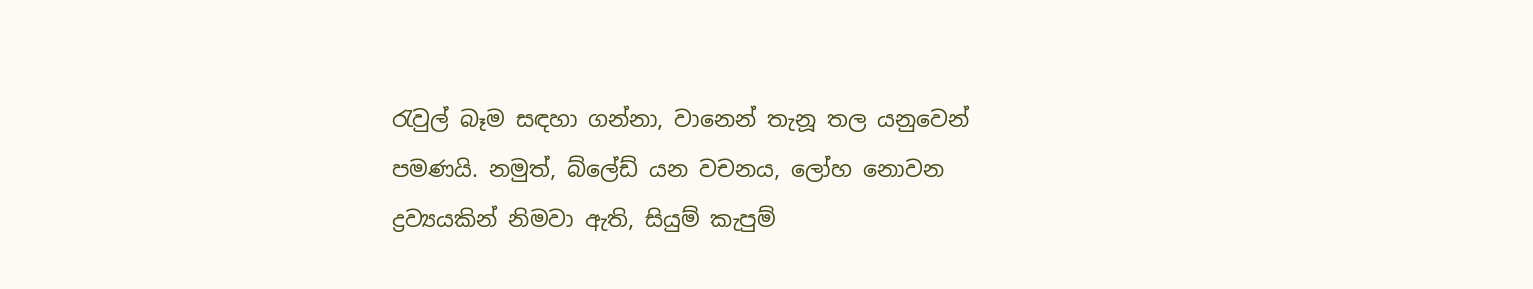රැවුල් බෑම සඳහා ගන්නා, වානෙන් තැනූ තල යනුවෙන් පමණයි. නමුත්, බ්ලේඩ් යන වචනය, ලෝහ නොවන ද්‍රව්‍යයකින් නිමවා ඇති, සියුම් කැපුම්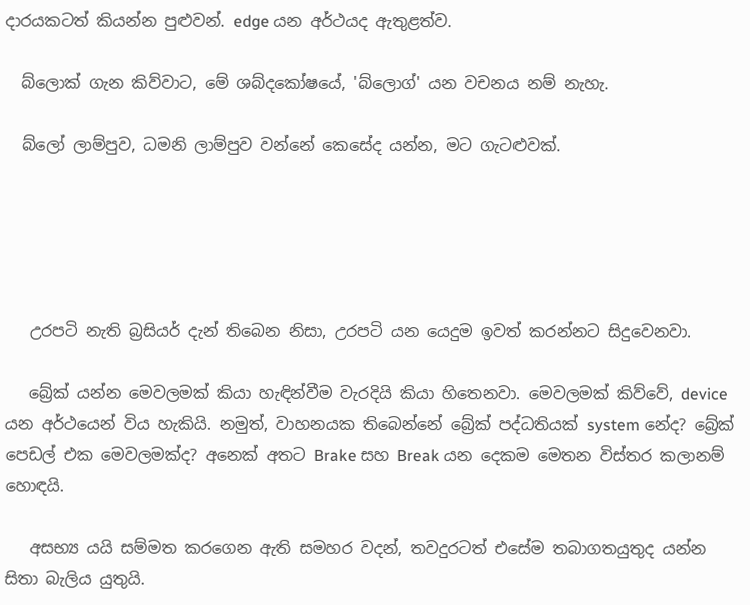දාරයකටත් කියන්න පුළුවන්. edge යන අර්ථයද ඇතුළත්ව.

  බ්ලොක් ගැන කිව්වාට, මේ ශබ්දකෝෂයේ, 'බ්ලොග්' යන වචනය නම් නැහැ.

  බ්ලෝ ලාම්පුව, ධමනි ලාම්පුව වන්නේ කෙසේද යන්න, මට ගැටළුවක්.





   උරපටි නැති බ්‍රසියර් දැන් තිබෙන නිසා, උරපටි යන යෙදුම ඉවත් කරන්නට සිදුවෙනවා.

   බ්‍රේක් යන්න මෙවලමක් කියා හැඳින්වීම වැරදියි කියා හිතෙනවා. මෙවලමක් කිව්වේ, device යන අර්ථයෙන් විය හැකියි. නමුත්, වාහනයක තිබෙන්නේ බ්‍රේක් පද්ධතියක් system නේද? බ්‍රේක් පෙඩල් එක මෙවලමක්ද? අනෙක් අතට Brake සහ Break යන දෙකම මෙතන විස්තර කලානම් හොඳයි.

   අසභ්‍ය යයි සම්මත කරගෙන ඇති සමහර වදන්, තවදුරටත් එසේම තබාගතයුතුද යන්න සිතා බැලිය යුතුයි.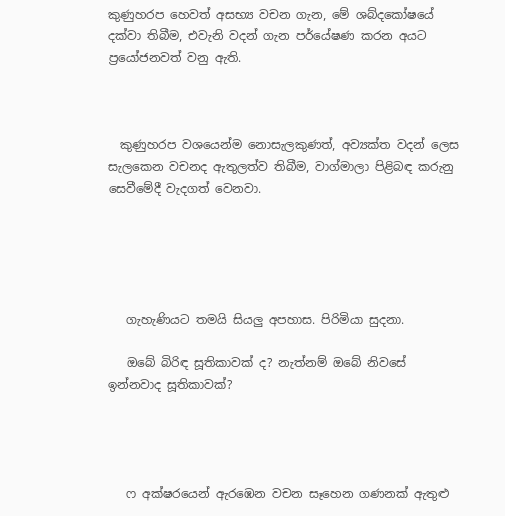කුණුහරප හෙවත් අසභ්‍ය වචන ගැන, මේ ශබ්දකෝෂයේ දක්වා තිබීම, එවැනි වදන් ගැන පර්යේෂණ කරන අයට ප්‍රයෝජනවත් වනු ඇති.



  කුණුහරප වශයෙන්ම නොසැලකුණත්, අව්‍යක්ත වදන් ලෙස සැලකෙන වචනද ඇතුලත්ව තිබීම, වාග්මාලා පිළිබඳ කරුනු සෙවීමේදී වැදගත් වෙනවා.





   ගැහැණියට තමයි සියලු අපහාස. පිරිමියා සුදනා.

   ඔබේ බිරිඳ සූතිකාවක් ද? නැත්නම් ඔබේ නිවසේ ඉන්නවාද සූතිකාවක්?




   ෆ අක්ෂරයෙන් ඇරඹෙන වචන සෑහෙන ගණනක් ඇතුළු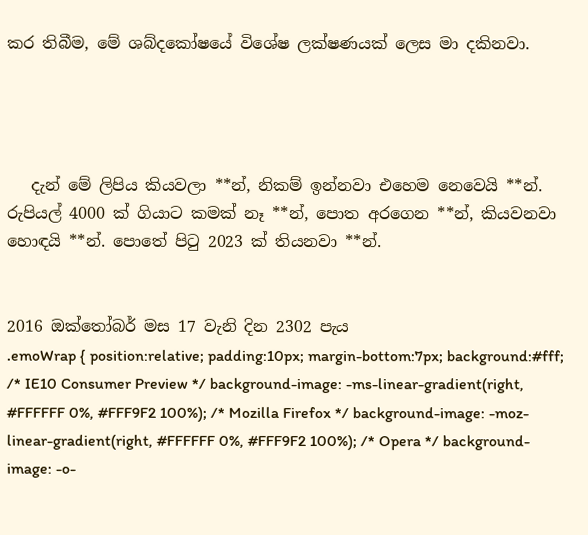කර තිබීම, මේ ශබ්දකෝෂයේ විශේෂ ලක්ෂණයක් ලෙස මා දකිනවා.




   දැන් මේ ලිපිය කියවලා **න්, නිකම් ඉන්නවා එහෙම නෙවෙයි **න්. රුපියල් 4000 ක් ගියාට කමක් නෑ **න්, පොත අරගෙන **න්, කියවනවා හොඳයි **න්. පොතේ පිටු 2023 ක් තියනවා **න්.


2016 ඔක්තෝබර් මස 17 වැනි දින 2302 පැය
.emoWrap { position:relative; padding:10px; margin-bottom:7px; background:#fff; /* IE10 Consumer Preview */ background-image: -ms-linear-gradient(right, #FFFFFF 0%, #FFF9F2 100%); /* Mozilla Firefox */ background-image: -moz-linear-gradient(right, #FFFFFF 0%, #FFF9F2 100%); /* Opera */ background-image: -o-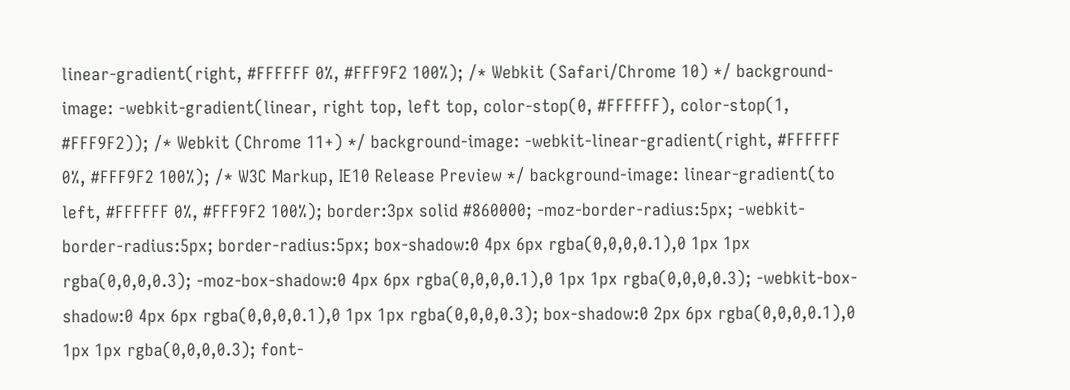linear-gradient(right, #FFFFFF 0%, #FFF9F2 100%); /* Webkit (Safari/Chrome 10) */ background-image: -webkit-gradient(linear, right top, left top, color-stop(0, #FFFFFF), color-stop(1, #FFF9F2)); /* Webkit (Chrome 11+) */ background-image: -webkit-linear-gradient(right, #FFFFFF 0%, #FFF9F2 100%); /* W3C Markup, IE10 Release Preview */ background-image: linear-gradient(to left, #FFFFFF 0%, #FFF9F2 100%); border:3px solid #860000; -moz-border-radius:5px; -webkit-border-radius:5px; border-radius:5px; box-shadow:0 4px 6px rgba(0,0,0,0.1),0 1px 1px rgba(0,0,0,0.3); -moz-box-shadow:0 4px 6px rgba(0,0,0,0.1),0 1px 1px rgba(0,0,0,0.3); -webkit-box-shadow:0 4px 6px rgba(0,0,0,0.1),0 1px 1px rgba(0,0,0,0.3); box-shadow:0 2px 6px rgba(0,0,0,0.1),0 1px 1px rgba(0,0,0,0.3); font-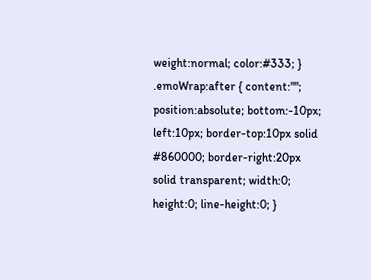weight:normal; color:#333; } .emoWrap:after { content:""; position:absolute; bottom:-10px; left:10px; border-top:10px solid #860000; border-right:20px solid transparent; width:0; height:0; line-height:0; }